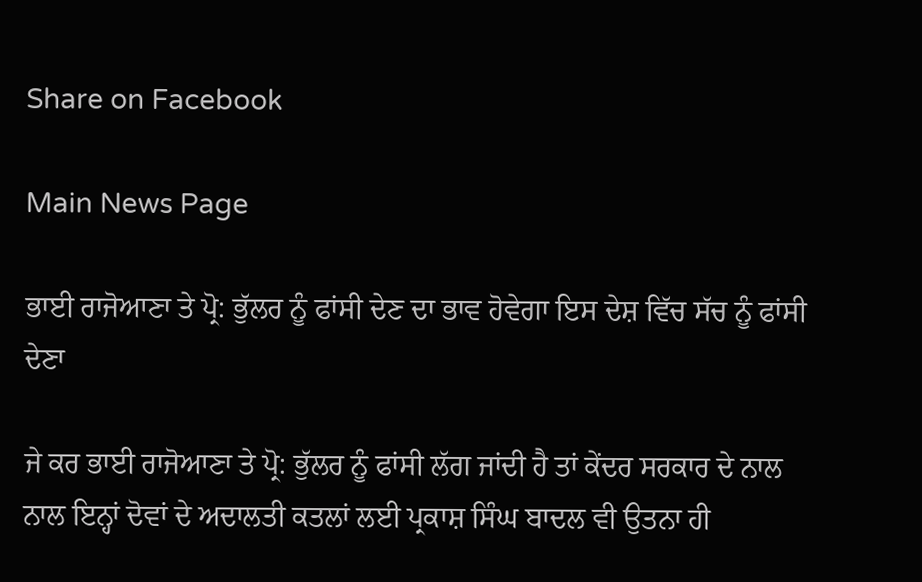Share on Facebook

Main News Page

ਭਾਈ ਰਾਜੋਆਣਾ ਤੇ ਪ੍ਰੋ: ਭੁੱਲਰ ਨੂੰ ਫਾਂਸੀ ਦੇਣ ਦਾ ਭਾਵ ਹੋਵੇਗਾ ਇਸ ਦੇਸ਼ ਵਿੱਚ ਸੱਚ ਨੂੰ ਫਾਂਸੀ ਦੇਣਾ

ਜੇ ਕਰ ਭਾਈ ਰਾਜੋਆਣਾ ਤੇ ਪ੍ਰੋ: ਭੁੱਲਰ ਨੂੰ ਫਾਂਸੀ ਲੱਗ ਜਾਂਦੀ ਹੈ ਤਾਂ ਕੇਂਦਰ ਸਰਕਾਰ ਦੇ ਨਾਲ ਨਾਲ ਇਨ੍ਹਾਂ ਦੋਵਾਂ ਦੇ ਅਦਾਲਤੀ ਕਤਲਾਂ ਲਈ ਪ੍ਰਕਾਸ਼ ਸਿੰਘ ਬਾਦਲ ਵੀ ਉਤਨਾ ਹੀ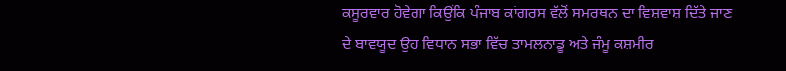ਕਸੂਰਵਾਰ ਹੋਵੇਗਾ ਕਿਉਂਕਿ ਪੰਜਾਬ ਕਾਂਗਰਸ ਵੱਲੋਂ ਸਮਰਥਨ ਦਾ ਵਿਸ਼ਵਾਸ਼ ਦਿੱਤੇ ਜਾਣ ਦੇ ਬਾਵਯੂਦ ਉਹ ਵਿਧਾਨ ਸਭਾ ਵਿੱਚ ਤਾਮਲਨਾਡੂ ਅਤੇ ਜੰਮੂ ਕਸ਼ਮੀਰ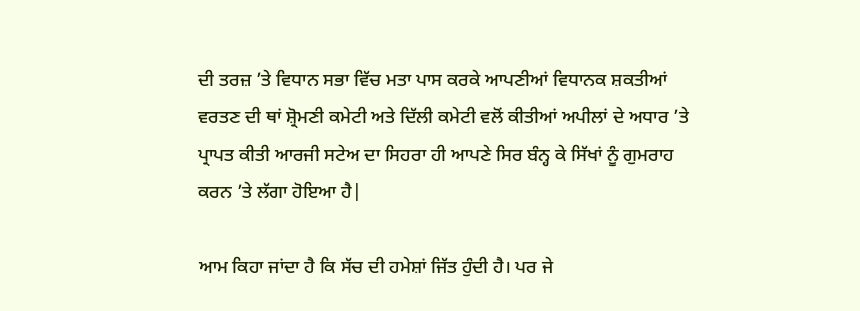ਦੀ ਤਰਜ਼ ’ਤੇ ਵਿਧਾਨ ਸਭਾ ਵਿੱਚ ਮਤਾ ਪਾਸ ਕਰਕੇ ਆਪਣੀਆਂ ਵਿਧਾਨਕ ਸ਼ਕਤੀਆਂ ਵਰਤਣ ਦੀ ਥਾਂ ਸ਼੍ਰੋਮਣੀ ਕਮੇਟੀ ਅਤੇ ਦਿੱਲੀ ਕਮੇਟੀ ਵਲੋਂ ਕੀਤੀਆਂ ਅਪੀਲਾਂ ਦੇ ਅਧਾਰ ’ਤੇ ਪ੍ਰਾਪਤ ਕੀਤੀ ਆਰਜੀ ਸਟੇਅ ਦਾ ਸਿਹਰਾ ਹੀ ਆਪਣੇ ਸਿਰ ਬੰਨ੍ਹ ਕੇ ਸਿੱਖਾਂ ਨੂੰ ਗੁਮਰਾਹ ਕਰਨ ’ਤੇ ਲੱਗਾ ਹੋਇਆ ਹੈ|

ਆਮ ਕਿਹਾ ਜਾਂਦਾ ਹੈ ਕਿ ਸੱਚ ਦੀ ਹਮੇਸ਼ਾਂ ਜਿੱਤ ਹੁੰਦੀ ਹੈ। ਪਰ ਜੇ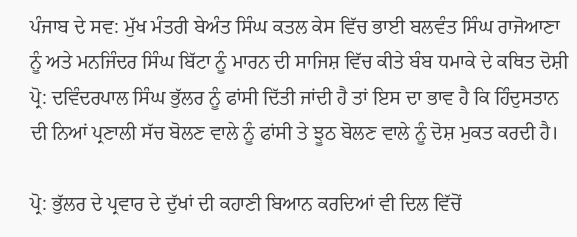ਪੰਜਾਬ ਦੇ ਸਵ: ਮੁੱਖ ਮੰਤਰੀ ਬੇਅੰਤ ਸਿੰਘ ਕਤਲ ਕੇਸ ਵਿੱਚ ਭਾਈ ਬਲਵੰਤ ਸਿੰਘ ਰਾਜੋਆਣਾ ਨੂੰ ਅਤੇ ਮਨਜਿੰਦਰ ਸਿੰਘ ਬਿੱਟਾ ਨੂੰ ਮਾਰਨ ਦੀ ਸਾਜਿਸ਼ ਵਿੱਚ ਕੀਤੇ ਬੰਬ ਧਮਾਕੇ ਦੇ ਕਥਿਤ ਦੋਸ਼ੀ ਪ੍ਰੋ: ਦਵਿੰਦਰਪਾਲ ਸਿੰਘ ਭੁੱਲਰ ਨੂੰ ਫਾਂਸੀ ਦਿੱਤੀ ਜਾਂਦੀ ਹੈ ਤਾਂ ਇਸ ਦਾ ਭਾਵ ਹੈ ਕਿ ਹਿੰਦੁਸਤਾਨ ਦੀ ਨਿਆਂ ਪ੍ਰਣਾਲੀ ਸੱਚ ਬੋਲਣ ਵਾਲੇ ਨੂੰ ਫਾਂਸੀ ਤੇ ਝੂਠ ਬੋਲਣ ਵਾਲੇ ਨੂੰ ਦੋਸ਼ ਮੁਕਤ ਕਰਦੀ ਹੈ।

ਪ੍ਰੋ: ਭੁੱਲਰ ਦੇ ਪ੍ਰਵਾਰ ਦੇ ਦੁੱਖਾਂ ਦੀ ਕਹਾਣੀ ਬਿਆਨ ਕਰਦਿਆਂ ਵੀ ਦਿਲ ਵਿੱਚੋਂ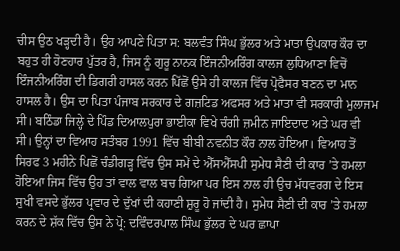ਚੀਸ ਉਠ ਖੜ੍ਹਦੀ ਹੈ। ਉਹ ਆਪਣੇ ਪਿਤਾ ਸ: ਬਲਵੰਤ ਸਿੰਘ ਭੁੱਲਰ ਅਤੇ ਮਾਤਾ ਉਪਕਾਰ ਕੌਰ ਦਾ ਬਹੁਤ ਹੀ ਹੋਣਹਾਰ ਪੁੱਤਰ ਹੈ, ਜਿਸ ਨੂੰ ਗੁਰੂ ਨਾਨਕ ਇੰਜਨੀਅਰਿੰਗ ਕਾਲਜ ਲੁਧਿਆਣਾ ਵਿਚੋਂ ਇੰਜਨੀਅਰਿੰਗ ਦੀ ਡਿਗਰੀ ਹਾਸਲ ਕਰਨ ਪਿੱਛੋਂ ਉਸੇ ਹੀ ਕਾਲਜ ਵਿੱਚ ਪ੍ਰੋਫੈਸਰ ਬਣਨ ਦਾ ਮਾਨ ਹਾਸਲ ਹੈ। ਉਸ ਦਾ ਪਿਤਾ ਪੰਜਾਬ ਸਰਕਾਰ ਦੇ ਗਜ਼ਟਿਡ ਅਫਸਰ ਅਤੇ ਮਾਤਾ ਵੀ ਸਰਕਾਰੀ ਮੁਲਾਜਮ ਸੀ। ਬਠਿੰਡਾ ਜਿਲ੍ਹੇ ਦੇ ਪਿੰਡ ਦਿਆਲਪੁਰਾ ਭਾਈਕਾ ਵਿਖੇ ਚੰਗੀ ਜ਼ਮੀਨ ਜਾਇਦਾਦ ਅਤੇ ਘਰ ਵੀ ਸੀ। ਉਨ੍ਹਾਂ ਦਾ ਵਿਆਹ ਸਤੰਬਰ 1991 ਵਿੱਚ ਬੀਬੀ ਨਵਨੀਤ ਕੌਰ ਨਾਲ ਹੋਇਆ। ਵਿਆਹ ਤੋਂ ਸਿਰਫ 3 ਮਹੀਨੇ ਪਿਛੋਂ ਚੰਡੀਗੜ੍ਹ ਵਿੱਚ ਉਸ ਸਮੇਂ ਦੇ ਐੱਸਐੱਸਪੀ ਸੁਮੇਧ ਸੈਣੀ ਦੀ ਕਾਰ ’ਤੇ ਹਮਲਾ ਹੋਇਆ ਜਿਸ ਵਿੱਚ ਉਹ ਤਾਂ ਵਾਲ ਵਾਲ ਬਚ ਗਿਆ ਪਰ ਇਸ ਨਾਲ ਹੀ ਉਚ ਮੱਧਵਰਗ ਦੇ ਇਸ ਸੁਖੀ ਵਸਦੇ ਭੁੱਲਰ ਪ੍ਰਵਾਰ ਦੇ ਦੁੱਖਾਂ ਦੀ ਕਹਾਣੀ ਸ਼ੁਰੂ ਹੋ ਜਾਂਦੀ ਹੈ। ਸੁਮੇਧ ਸੈਣੀ ਦੀ ਕਾਰ ’ਤੇ ਹਮਲਾ ਕਰਨ ਦੇ ਸ਼ੱਕ ਵਿੱਚ ਉਸ ਨੇ ਪ੍ਰੋ: ਦਵਿੰਦਰਪਾਲ ਸਿੰਘ ਭੁੱਲਰ ਦੇ ਘਰ ਛਾਪਾ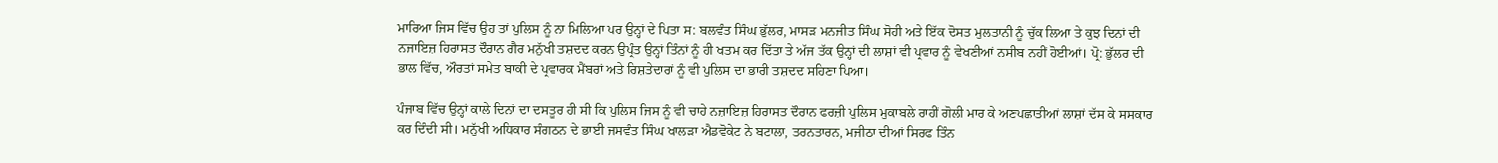ਮਾਰਿਆ ਜਿਸ ਵਿੱਚ ਉਹ ਤਾਂ ਪੁਲਿਸ ਨੂੰ ਨਾ ਮਿਲਿਆ ਪਰ ਉਨ੍ਹਾਂ ਦੇ ਪਿਤਾ ਸ: ਬਲਵੰਤ ਸਿੰਘ ਭੁੱਲਰ, ਮਾਸੜ ਮਨਜੀਤ ਸਿੰਘ ਸੋਹੀ ਅਤੇ ਇੱਕ ਦੋਸਤ ਮੁਲਤਾਨੀ ਨੂੰ ਚੁੱਕ ਲਿਆ ਤੇ ਕੁਝ ਦਿਨਾਂ ਦੀ ਨਜਾਇਜ਼ ਹਿਰਾਸਤ ਦੌਰਾਨ ਗੈਰ ਮਨੁੱਖੀ ਤਸ਼ਦਦ ਕਰਨ ਉਪ੍ਰੰਤ ਉਨ੍ਹਾਂ ਤਿੰਨਾਂ ਨੂੰ ਹੀ ਖਤਮ ਕਰ ਦਿੱਤਾ ਤੇ ਅੱਜ ਤੱਕ ਉਨ੍ਹਾਂ ਦੀ ਲਾਸ਼ਾਂ ਵੀ ਪ੍ਰਵਾਰ ਨੂੰ ਵੇਖਣੀਆਂ ਨਸੀਬ ਨਹੀਂ ਹੋਈਆਂ। ਪ੍ਰੋ: ਭੁੱਲਰ ਦੀ ਭਾਲ ਵਿੱਚ, ਔਰਤਾਂ ਸਮੇਤ ਬਾਕੀ ਦੇ ਪ੍ਰਵਾਰਕ ਮੈਂਬਰਾਂ ਅਤੇ ਰਿਸ਼ਤੇਦਾਰਾਂ ਨੂੰ ਵੀ ਪੁਲਿਸ ਦਾ ਭਾਰੀ ਤਸ਼ਦਦ ਸਹਿਣਾ ਪਿਆ।

ਪੰਜਾਬ ਵਿੱਚ ਉਨ੍ਹਾਂ ਕਾਲੇ ਦਿਨਾਂ ਦਾ ਦਸਤੂਰ ਹੀ ਸੀ ਕਿ ਪੁਲਿਸ ਜਿਸ ਨੂੰ ਵੀ ਚਾਹੇ ਨਜ਼ਾਇਜ਼ ਹਿਰਾਸਤ ਦੌਰਾਨ ਫਰਜ਼ੀ ਪੁਲਿਸ ਮੁਕਾਬਲੇ ਰਾਹੀਂ ਗੋਲੀ ਮਾਰ ਕੇ ਅਣਪਛਾਤੀਆਂ ਲਾਸ਼ਾਂ ਦੱਸ ਕੇ ਸਸਕਾਰ ਕਰ ਦਿੰਦੀ ਸੀ। ਮਨੁੱਖੀ ਅਧਿਕਾਰ ਸੰਗਠਨ ਦੇ ਭਾਈ ਜਸਵੰਤ ਸਿੰਘ ਖਾਲੜਾ ਐਡਵੋਕੇਟ ਨੇ ਬਟਾਲਾ, ਤਰਨਤਾਰਨ, ਮਜੀਠਾ ਦੀਆਂ ਸਿਰਫ ਤਿੰਨ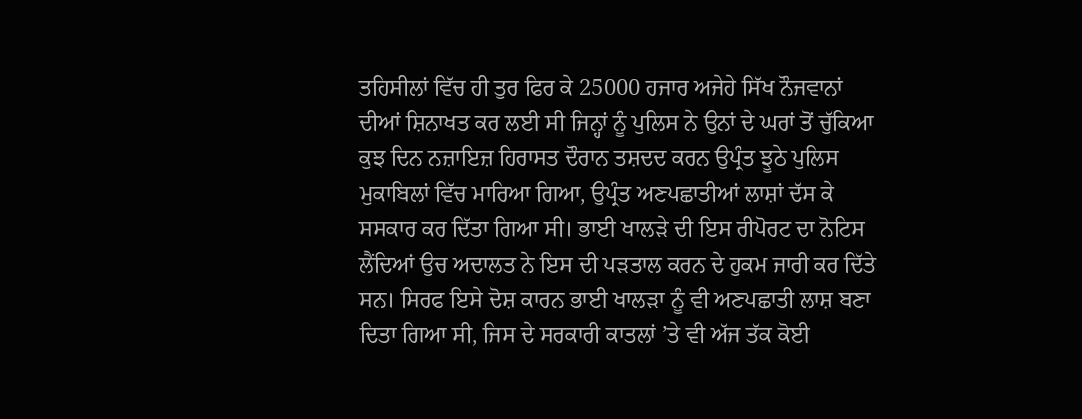ਤਹਿਸੀਲਾਂ ਵਿੱਚ ਹੀ ਤੁਰ ਫਿਰ ਕੇ 25000 ਹਜਾਰ ਅਜੇਹੇ ਸਿੱਖ ਨੌਜਵਾਨਾਂ ਦੀਆਂ ਸ਼ਿਨਾਖਤ ਕਰ ਲਈ ਸੀ ਜਿਨ੍ਹਾਂ ਨੂੰ ਪੁਲਿਸ ਨੇ ਉਨਾਂ ਦੇ ਘਰਾਂ ਤੋਂ ਚੁੱਕਿਆ ਕੁਝ ਦਿਨ ਨਜ਼ਾਇਜ਼ ਹਿਰਾਸਤ ਦੌਰਾਨ ਤਸ਼ਦਦ ਕਰਨ ਉਪ੍ਰੰਤ ਝੂਠੇ ਪੁਲਿਸ ਮੁਕਾਬਿਲਾਂ ਵਿੱਚ ਮਾਰਿਆ ਗਿਆ, ਉਪ੍ਰੰਤ ਅਣਪਛਾਤੀਆਂ ਲਾਸ਼ਾਂ ਦੱਸ ਕੇ ਸਸਕਾਰ ਕਰ ਦਿੱਤਾ ਗਿਆ ਸੀ। ਭਾਈ ਖਾਲੜੇ ਦੀ ਇਸ ਰੀਪੋਰਟ ਦਾ ਨੋਟਿਸ ਲੈਂਦਿਆਂ ਉਚ ਅਦਾਲਤ ਨੇ ਇਸ ਦੀ ਪੜਤਾਲ ਕਰਨ ਦੇ ਹੁਕਮ ਜਾਰੀ ਕਰ ਦਿੱਤੇ ਸਨ। ਸਿਰਫ ਇਸੇ ਦੋਸ਼ ਕਾਰਨ ਭਾਈ ਖਾਲੜਾ ਨੂੰ ਵੀ ਅਣਪਛਾਤੀ ਲਾਸ਼ ਬਣਾ ਦਿਤਾ ਗਿਆ ਸੀ, ਜਿਸ ਦੇ ਸਰਕਾਰੀ ਕਾਤਲਾਂ ’ਤੇ ਵੀ ਅੱਜ ਤੱਕ ਕੋਈ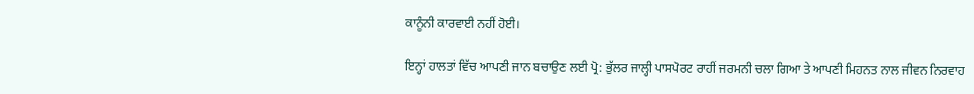ਕਾਨੂੰਨੀ ਕਾਰਵਾਈ ਨਹੀਂ ਹੋਈ।

ਇਨ੍ਹਾਂ ਹਾਲਤਾਂ ਵਿੱਚ ਆਪਣੀ ਜਾਨ ਬਚਾਉਣ ਲਈ ਪ੍ਰੋ: ਭੁੱਲਰ ਜਾਲ੍ਹੀ ਪਾਸਪੋਰਟ ਰਾਹੀਂ ਜਰਮਨੀ ਚਲਾ ਗਿਆ ਤੇ ਆਪਣੀ ਮਿਹਨਤ ਨਾਲ ਜੀਵਨ ਨਿਰਵਾਹ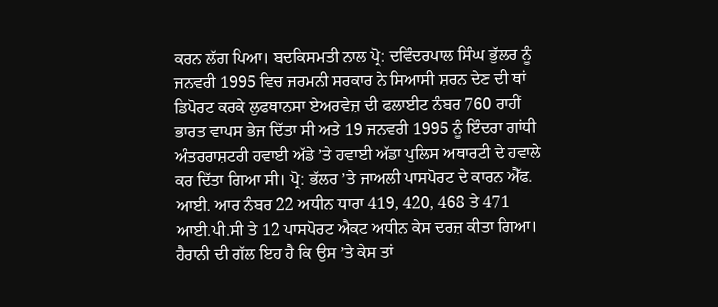ਕਰਨ ਲੱਗ ਪਿਆ। ਬਦਕਿਸਮਤੀ ਨਾਲ ਪ੍ਰੋ: ਦਵਿੰਦਰਪਾਲ ਸਿੰਘ ਭੁੱਲਰ ਨੂੰ ਜਨਵਰੀ 1995 ਵਿਚ ਜਰਮਨੀ ਸਰਕਾਰ ਨੇ ਸਿਆਸੀ ਸ਼ਰਨ ਦੇਣ ਦੀ ਥਾਂ ਡਿਪੋਰਟ ਕਰਕੇ ਲੁਫਥਾਨਸਾ ਏਅਰਵੇਜ਼ ਦੀ ਫਲਾਈਟ ਨੰਬਰ 760 ਰਾਹੀਂ ਭਾਰਤ ਵਾਪਸ ਭੇਜ ਦਿੱਤਾ ਸੀ ਅਤੇ 19 ਜਨਵਰੀ 1995 ਨੂੰ ਇੰਦਰਾ ਗਾਂਧੀ ਅੰਤਰਰਾਸ਼ਟਰੀ ਹਵਾਈ ਅੱਡੇ ’ਤੇ ਹਵਾਈ ਅੱਡਾ ਪੁਲਿਸ ਅਥਾਰਟੀ ਦੇ ਹਵਾਲੇ ਕਰ ਦਿੱਤਾ ਗਿਆ ਸੀ। ਪ੍ਰੋ: ਭੱਲਰ ’ਤੇ ਜਾਅਲੀ ਪਾਸਪੋਰਟ ਦੇ ਕਾਰਨ ਐੱਫ. ਆਈ. ਆਰ ਨੰਬਰ 22 ਅਧੀਨ ਧਾਰਾ 419, 420, 468 ਤੇ 471 ਆਈ.ਪੀ.ਸੀ ਤੇ 12 ਪਾਸਪੋਰਟ ਐਕਟ ਅਧੀਨ ਕੇਸ ਦਰਜ਼ ਕੀਤਾ ਗਿਆ। ਹੈਰਾਨੀ ਦੀ ਗੱਲ ਇਹ ਹੈ ਕਿ ਉਸ ’ਤੇ ਕੇਸ ਤਾਂ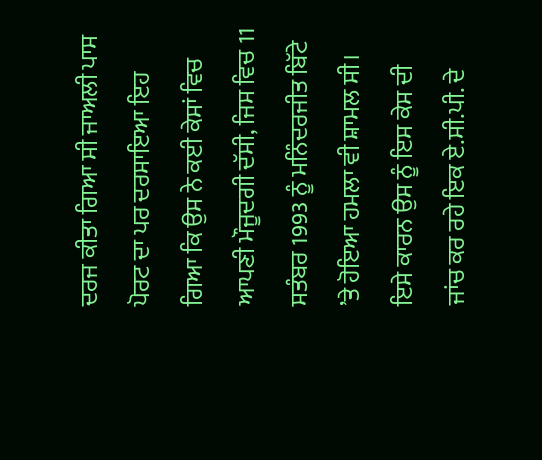ਦਰਜ ਕੀਤਾ ਗਿਆ ਸੀ ਜਾਅਲੀ ਪਾਸ ਪੋਰਟ ਦਾ ਪਰ ਦਰਸਾਇਆ ਇਹ ਗਿਆ ਕਿ ਉਸ ਨੇ ਕਈ ਕੇਸਾਂ ਵਿਚ ਆਪਣੀ ਮੌਜੂਦਗੀ ਦੱਸੀ, ਜਿਸ ਵਿਚ 11 ਸਤੰਬਰ 1993 ਨੂੰ ਮਨਿੰਦਰਜੀਤ ਬਿੱਟੇ ’ਤੇ ਹੋਇਆ ਹਮਲਾ ਵੀ ਸ਼ਾਮਲ ਸੀ। ਇਸੇ ਕਾਰਨ ਉਸ ਨੂੰ ਇਸ ਕੇਸ ਦੀ ਜਾਂਚ ਕਰ ਰਹੇ ਇਕ ਏ.ਸੀ.ਪੀ. ਦੇ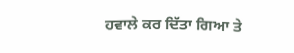ਹਵਾਲੇ ਕਰ ਦਿੱਤਾ ਗਿਆ ਤੇ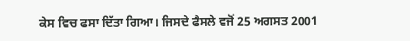ਕੇਸ ਵਿਚ ਫਸਾ ਦਿੱਤਾ ਗਿਆ। ਜਿਸਦੇ ਫੈਸਲੇ ਵਜੋਂ 25 ਅਗਸਤ 2001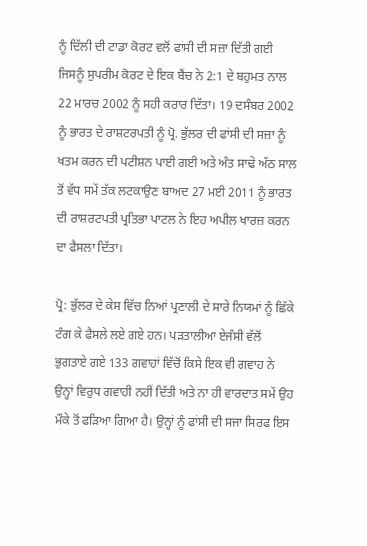ਨੂੰ ਦਿੱਲੀ ਦੀ ਟਾਡਾ ਕੋਰਟ ਵਲੋਂ ਫਾਂਸੀ ਦੀ ਸਜ਼ਾ ਦਿੱਤੀ ਗਈ ਜਿਸਨੂੰ ਸੁਪਰੀਮ ਕੋਰਟ ਦੇ ਇਕ ਬੈਂਚ ਨੇ 2:1 ਦੇ ਬਹੁਮਤ ਨਾਲ 22 ਮਾਰਚ 2002 ਨੂੰ ਸਹੀ ਕਰਾਰ ਦਿੱਤਾ। 19 ਦਸੰਬਰ 2002 ਨੂੰ ਭਾਰਤ ਦੇ ਰਾਸ਼ਟਰਪਤੀ ਨੂੰ ਪ੍ਰੋ. ਭੁੱਲਰ ਦੀ ਫਾਂਸੀ ਦੀ ਸਜ਼ਾ ਨੂੰ ਖਤਮ ਕਰਨ ਦੀ ਪਟੀਸ਼ਨ ਪਾਈ ਗਈ ਅਤੇ ਅੰਤ ਸਾਢੇ ਅੱਠ ਸਾਲ ਤੋਂ ਵੱਧ ਸਮੇਂ ਤੱਕ ਲਟਕਾਉਣ ਬਾਅਦ 27 ਮਈ 2011 ਨੂੰ ਭਾਰਤ ਦੀ ਰਾਸ਼ਰਟਪਤੀ ਪ੍ਰਤਿਭਾ ਪਾਟਲ ਨੇ ਇਹ ਅਪੀਲ ਖਾਰਜ਼ ਕਰਨ ਦਾ ਫੈਸਲਾ ਦਿੱਤਾ।

ਪ੍ਰੋ: ਭੁੱਲਰ ਦੇ ਕੇਸ ਵਿੱਚ ਨਿਆਂ ਪ੍ਰਣਾਲੀ ਦੇ ਸਾਰੇ ਨਿਯਮਾਂ ਨੂੰ ਛਿੱਕੇ ਟੰਗ ਕੇ ਫੈਸਲੇ ਲਏ ਗਏ ਹਨ। ਪੜਤਾਲੀਆ ਏਜੰਸੀ ਵੱਲੋਂ ਭੁਗਤਾਏ ਗਏ 133 ਗਵਾਹਾਂ ਵਿੱਚੋਂ ਕਿਸੇ ਇਕ ਵੀ ਗਵਾਹ ਨੇ ਉਨ੍ਹਾਂ ਵਿਰੁਧ ਗਵਾਹੀ ਨਹੀਂ ਦਿੱਤੀ ਅਤੇ ਨਾ ਹੀ ਵਾਰਦਾਤ ਸਮੇਂ ਉਹ ਮੌਕੇ ਤੋਂ ਫੜਿਆ ਗਿਆ ਹੈ। ਉਨ੍ਹਾਂ ਨੂੰ ਫਾਂਸੀ ਦੀ ਸਜਾ ਸਿਰਫ ਇਸ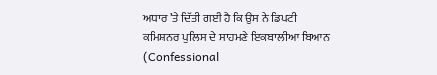ਅਧਾਰ ’ਤੇ ਦਿੱਤੀ ਗਈ ਹੈ ਕਿ ਉਸ ਨੇ ਡਿਪਟੀ ਕਮਿਸ਼ਨਰ ਪੁਲਿਸ ਦੇ ਸਾਹਮਣੇ ਇਕਬਾਲੀਆ ਬਿਆਨ (Confessional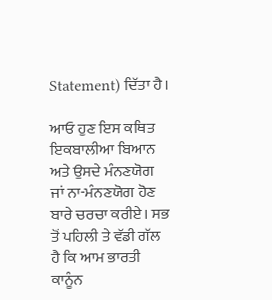Statement) ਦਿੱਤਾ ਹੈ।

ਆਓ ਹੁਣ ਇਸ ਕਥਿਤ ਇਕਬਾਲੀਆ ਬਿਆਨ ਅਤੇ ਉਸਦੇ ਮੰਨਣਯੋਗ ਜਾਂ ਨਾ-ਮੰਨਣਯੋਗ ਹੋਣ ਬਾਰੇ ਚਰਚਾ ਕਰੀਏ। ਸਭ ਤੋਂ ਪਹਿਲੀ ਤੇ ਵੱਡੀ ਗੱਲ ਹੈ ਕਿ ਆਮ ਭਾਰਤੀ ਕਾਨੂੰਨ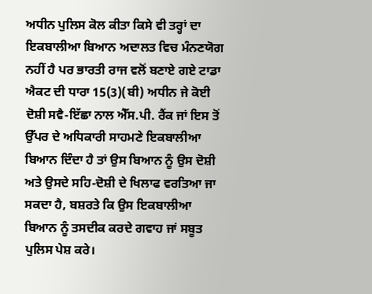ਅਧੀਨ ਪੁਲਿਸ ਕੋਲ ਕੀਤਾ ਕਿਸੇ ਵੀ ਤਰ੍ਹਾਂ ਦਾ ਇਕਬਾਲੀਆ ਬਿਆਨ ਅਦਾਲਤ ਵਿਚ ਮੰਨਣਯੋਗ ਨਹੀਂ ਹੈ ਪਰ ਭਾਰਤੀ ਰਾਜ ਵਲੋਂ ਬਣਾਏ ਗਏ ਟਾਡਾ ਐਕਟ ਦੀ ਧਾਰਾ 15(3)(ਬੀ) ਅਧੀਨ ਜੇ ਕੋਈ ਦੋਸ਼ੀ ਸਵੈ-ਇੱਛਾ ਨਾਲ ਐੱਸ.ਪੀ. ਰੈਂਕ ਜਾਂ ਇਸ ਤੋਂ ਉੱਪਰ ਦੇ ਅਧਿਕਾਰੀ ਸਾਹਮਣੇ ਇਕਬਾਲੀਆ ਬਿਆਨ ਦਿੰਦਾ ਹੈ ਤਾਂ ਉਸ ਬਿਆਨ ਨੂੰ ਉਸ ਦੋਸ਼ੀ ਅਤੇ ਉਸਦੇ ਸਹਿ-ਦੋਸ਼ੀ ਦੇ ਖਿਲਾਫ ਵਰਤਿਆ ਜਾ ਸਕਦਾ ਹੈ, ਬਸ਼ਰਤੇ ਕਿ ਉਸ ਇਕਬਾਲੀਆ ਬਿਆਨ ਨੂੰ ਤਸਦੀਕ ਕਰਦੇ ਗਵਾਹ ਜਾਂ ਸਬੂਤ ਪੁਲਿਸ ਪੇਸ਼ ਕਰੇ।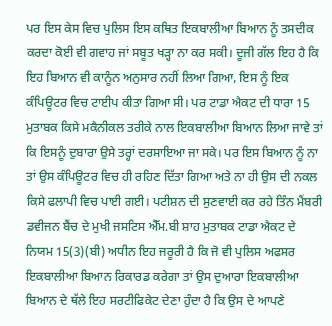ਪਰ ਇਸ ਕੇਸ ਵਿਚ ਪੁਲਿਸ ਇਸ ਕਥਿਤ ਇਕਬਾਲੀਆ ਬਿਆਨ ਨੂੰ ਤਸਦੀਕ ਕਰਦਾ ਕੋਈ ਵੀ ਗਵਾਹ ਜਾਂ ਸਬੂਤ ਖੜ੍ਹਾ ਨਾ ਕਰ ਸਕੀ। ਦੂਜੀ ਗੱਲ ਇਹ ਹੈ ਕਿ ਇਹ ਬਿਆਨ ਵੀ ਕਾਨੂੰਨ ਅਨੁਸਾਰ ਨਹੀਂ ਲਿਆ ਗਿਆ, ਇਸ ਨੂੰ ਇਕ ਕੰਪਿਊਟਰ ਵਿਚ ਟਾਈਪ ਕੀਤਾ ਗਿਆ ਸੀ। ਪਰ ਟਾਡਾ ਐਕਟ ਦੀ ਧਾਰਾ 15 ਮੁਤਾਬਕ ਕਿਸੇ ਮਕੈਨੀਕਲ ਤਰੀਕੇ ਨਾਲ ਇਕਬਾਲੀਆ ਬਿਆਨ ਲਿਆ ਜਾਵੇ ਤਾਂ ਕਿ ਇਸਨੂੰ ਦੁਬਾਰਾ ਉਸੇ ਤਰ੍ਹਾਂ ਦਰਸਾਇਆ ਜਾ ਸਕੇ। ਪਰ ਇਸ ਬਿਆਨ ਨੂੰ ਨਾ ਤਾਂ ਉਸ ਕੰਪਿਊਟਰ ਵਿਚ ਹੀ ਰਹਿਣ ਦਿੱਤਾ ਗਿਆ ਅਤੇ ਨਾ ਹੀ ਉਸ ਦੀ ਨਕਲ ਕਿਸੇ ਫਲਾਪੀ ਵਿਚ ਪਾਈ ਗਈ। ਪਟੀਸ਼ਨ ਦੀ ਸੁਣਵਾਈ ਕਰ ਰਹੇ ਤਿੰਨ ਮੈਂਬਰੀ ਡਵੀਜਨ ਬੈਂਚ ਦੇ ਮੁਖੀ ਜਸਟਿਸ ਐੱਮ.ਬੀ ਸ਼ਾਹ ਮੁਤਾਬਕ ਟਾਡਾ ਐਕਟ ਦੇ ਨਿਯਮ 15(3)(ਬੀ) ਅਧੀਨ ਇਹ ਜਰੂਰੀ ਹੈ ਕਿ ਜੋ ਵੀ ਪੁਲਿਸ ਅਫਸਰ ਇਕਬਾਲੀਆ ਬਿਆਨ ਰਿਕਾਰਡ ਕਰੇਗਾ ਤਾਂ ਉਸ ਦੁਆਰਾ ਇਕਬਾਲੀਆ ਬਿਆਨ ਦੇ ਥੱਲੇ ਇਹ ਸਰਟੀਫਿਕੇਟ ਦੇਣਾ ਹੁੰਦਾ ਹੈ ਕਿ ਉਸ ਦੇ ਆਪਣੇ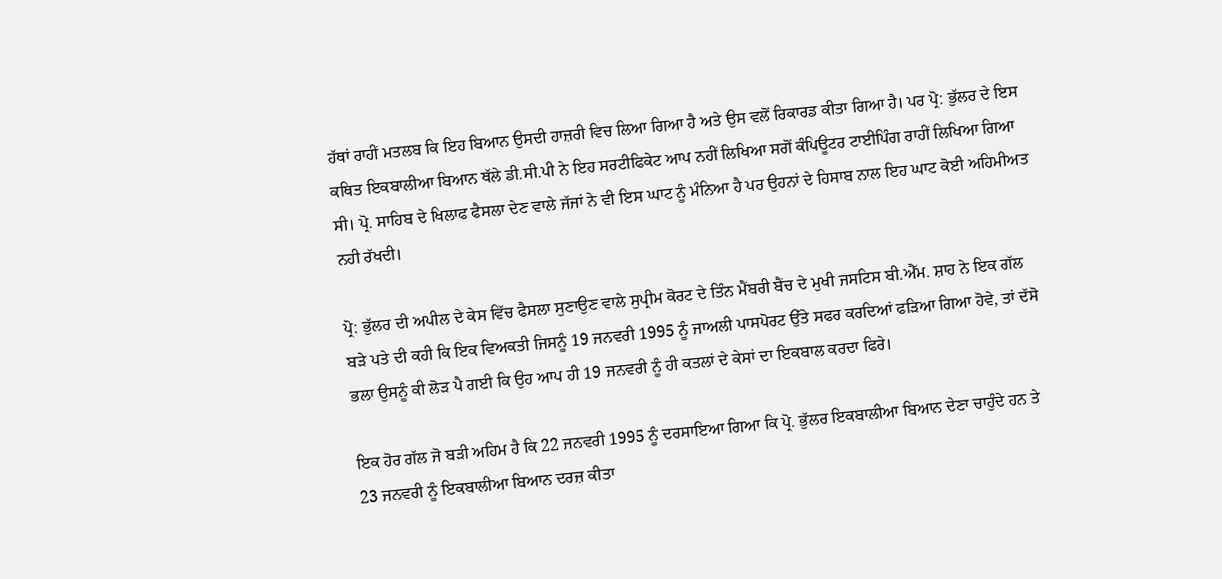ਹੱਥਾਂ ਰਾਹੀਂ ਮਤਲਬ ਕਿ ਇਹ ਬਿਆਨ ਉਸਦੀ ਹਾਜ਼ਰੀ ਵਿਚ ਲਿਆ ਗਿਆ ਹੈ ਅਤੇ ਉਸ ਵਲੋਂ ਰਿਕਾਰਡ ਕੀਤਾ ਗਿਆ ਹੈ। ਪਰ ਪ੍ਰੋ: ਭੁੱਲਰ ਦੇ ਇਸ ਕਥਿਤ ਇਕਬਾਲੀਆ ਬਿਆਨ ਥੱਲੇ ਡੀ.ਸੀ.ਪੀ ਨੇ ਇਹ ਸਰਟੀਫਿਕੇਟ ਆਪ ਨਹੀਂ ਲਿਖਿਆ ਸਗੋਂ ਕੰਪਿਊਟਰ ਟਾਈਪਿੰਗ ਰਾਹੀਂ ਲਿਖਿਆ ਗਿਆ ਸੀ। ਪ੍ਰੋ. ਸਾਹਿਬ ਦੇ ਖਿਲਾਫ ਫੈਸਲਾ ਦੇਣ ਵਾਲੇ ਜੱਜਾਂ ਨੇ ਵੀ ਇਸ ਘਾਟ ਨੂੰ ਮੰਨਿਆ ਹੈ ਪਰ ਉਹਨਾਂ ਦੇ ਹਿਸਾਬ ਨਾਲ ਇਹ ਘਾਟ ਕੋਈ ਅਹਿਮੀਅਤ ਨਹੀ ਰੱਖਦੀ।

ਪ੍ਰੋ: ਭੁੱਲਰ ਦੀ ਅਪੀਲ ਦੇ ਕੇਸ ਵਿੱਚ ਫੈਸਲਾ ਸੁਣਾਉਣ ਵਾਲੇ ਸੁਪ੍ਰੀਮ ਕੋਰਟ ਦੇ ਤਿੰਨ ਮੈਂਬਰੀ ਬੈਂਚ ਦੇ ਮੁਖੀ ਜਸਟਿਸ ਬੀ.ਐੱਮ. ਸ਼ਾਹ ਨੇ ਇਕ ਗੱਲ ਬੜੇ ਪਤੇ ਦੀ ਕਹੀ ਕਿ ਇਕ ਵਿਅਕਤੀ ਜਿਸਨੂੰ 19 ਜਨਵਰੀ 1995 ਨੂੰ ਜਾਅਲੀ ਪਾਸਪੋਰਟ ਉੱਤੇ ਸਫਰ ਕਰਦਿਆਂ ਫੜਿਆ ਗਿਆ ਹੋਵੇ, ਤਾਂ ਦੱਸੋ ਭਲਾ ਉਸਨੂੰ ਕੀ ਲੋੜ ਪੈ ਗਈ ਕਿ ਉਹ ਆਪ ਹੀ 19 ਜਨਵਰੀ ਨੂੰ ਹੀ ਕਤਲਾਂ ਦੇ ਕੇਸਾਂ ਦਾ ਇਕਬਾਲ ਕਰਦਾ ਫਿਰੇ।

ਇਕ ਹੋਰ ਗੱਲ ਜੋ ਬੜੀ ਅਹਿਮ ਹੈ ਕਿ 22 ਜਨਵਰੀ 1995 ਨੂੰ ਦਰਸਾਇਆ ਗਿਆ ਕਿ ਪ੍ਰੋ. ਭੁੱਲਰ ਇਕਬਾਲੀਆ ਬਿਆਨ ਦੇਣਾ ਚਾਹੁੰਦੇ ਹਨ ਤੇ 23 ਜਨਵਰੀ ਨੂੰ ਇਕਬਾਲੀਆ ਬਿਆਨ ਦਰਜ਼ ਕੀਤਾ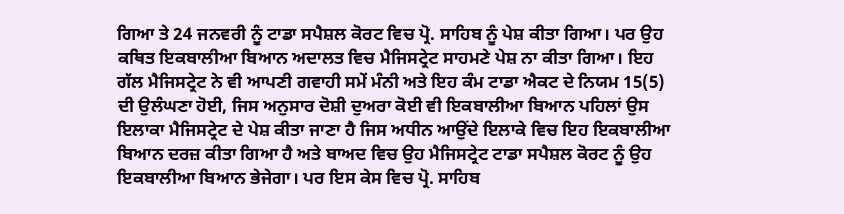ਗਿਆ ਤੇ 24 ਜਨਵਰੀ ਨੂੰ ਟਾਡਾ ਸਪੈਸ਼ਲ ਕੋਰਟ ਵਿਚ ਪ੍ਰੋ. ਸਾਹਿਬ ਨੂੰ ਪੇਸ਼ ਕੀਤਾ ਗਿਆ। ਪਰ ਉਹ ਕਥਿਤ ਇਕਬਾਲੀਆ ਬਿਆਨ ਅਦਾਲਤ ਵਿਚ ਮੈਜਿਸਟ੍ਰੇਟ ਸਾਹਮਣੇ ਪੇਸ਼ ਨਾ ਕੀਤਾ ਗਿਆ। ਇਹ ਗੱਲ ਮੈਜਿਸਟ੍ਰੇਟ ਨੇ ਵੀ ਆਪਣੀ ਗਵਾਹੀ ਸਮੇਂ ਮੰਨੀ ਅਤੇ ਇਹ ਕੰਮ ਟਾਡਾ ਐਕਟ ਦੇ ਨਿਯਮ 15(5) ਦੀ ਉਲੰਘਣਾ ਹੋਈ, ਜਿਸ ਅਨੁਸਾਰ ਦੋਸ਼ੀ ਦੁਅਰਾ ਕੋਈ ਵੀ ਇਕਬਾਲੀਆ ਬਿਆਨ ਪਹਿਲਾਂ ਉਸ ਇਲਾਕਾ ਮੈਜਿਸਟ੍ਰੇਟ ਦੇ ਪੇਸ਼ ਕੀਤਾ ਜਾਣਾ ਹੈ ਜਿਸ ਅਧੀਨ ਆਉਂਦੇ ਇਲਾਕੇ ਵਿਚ ਇਹ ਇਕਬਾਲੀਆ ਬਿਆਨ ਦਰਜ਼ ਕੀਤਾ ਗਿਆ ਹੈ ਅਤੇ ਬਾਅਦ ਵਿਚ ਉਹ ਮੈਜਿਸਟ੍ਰੇਟ ਟਾਡਾ ਸਪੈਸ਼ਲ ਕੋਰਟ ਨੂੰ ਉਹ ਇਕਬਾਲੀਆ ਬਿਆਨ ਭੇਜੇਗਾ। ਪਰ ਇਸ ਕੇਸ ਵਿਚ ਪ੍ਰੋ. ਸਾਹਿਬ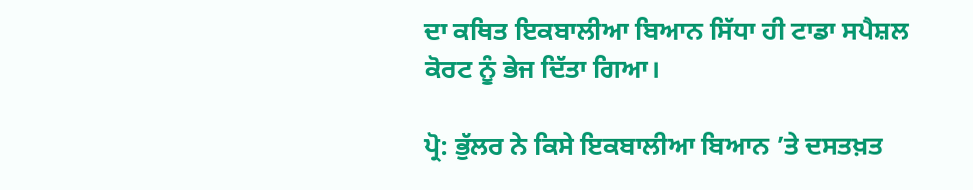ਦਾ ਕਥਿਤ ਇਕਬਾਲੀਆ ਬਿਆਨ ਸਿੱਧਾ ਹੀ ਟਾਡਾ ਸਪੈਸ਼ਲ ਕੋਰਟ ਨੂੰ ਭੇਜ ਦਿੱਤਾ ਗਿਆ।

ਪ੍ਰੋ: ਭੁੱਲਰ ਨੇ ਕਿਸੇ ਇਕਬਾਲੀਆ ਬਿਆਨ ’ਤੇ ਦਸਤਖ਼ਤ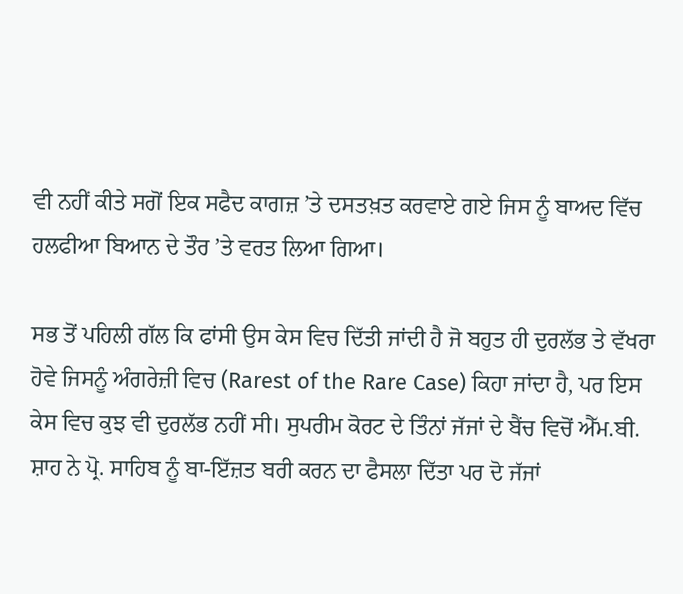ਵੀ ਨਹੀਂ ਕੀਤੇ ਸਗੋਂ ਇਕ ਸਫੈਦ ਕਾਗਜ਼ ’ਤੇ ਦਸਤਖ਼ਤ ਕਰਵਾਏ ਗਏ ਜਿਸ ਨੂੰ ਬਾਅਦ ਵਿੱਚ ਹਲਫੀਆ ਬਿਆਨ ਦੇ ਤੌਰ ’ਤੇ ਵਰਤ ਲਿਆ ਗਿਆ।

ਸਭ ਤੋਂ ਪਹਿਲੀ ਗੱਲ ਕਿ ਫਾਂਸੀ ਉਸ ਕੇਸ ਵਿਚ ਦਿੱਤੀ ਜਾਂਦੀ ਹੈ ਜੋ ਬਹੁਤ ਹੀ ਦੁਰਲੱਭ ਤੇ ਵੱਖਰਾ ਹੋਵੇ ਜਿਸਨੂੰ ਅੰਗਰੇਜ਼ੀ ਵਿਚ (Rarest of the Rare Case) ਕਿਹਾ ਜਾਂਦਾ ਹੈ, ਪਰ ਇਸ ਕੇਸ ਵਿਚ ਕੁਝ ਵੀ ਦੁਰਲੱਭ ਨਹੀਂ ਸੀ। ਸੁਪਰੀਮ ਕੋਰਟ ਦੇ ਤਿੰਨਾਂ ਜੱਜਾਂ ਦੇ ਬੈਂਚ ਵਿਚੋਂ ਐੱਮ.ਬੀ. ਸ਼ਾਹ ਨੇ ਪ੍ਰੋ. ਸਾਹਿਬ ਨੂੰ ਬਾ-ਇੱਜ਼ਤ ਬਰੀ ਕਰਨ ਦਾ ਫੈਸਲਾ ਦਿੱਤਾ ਪਰ ਦੋ ਜੱਜਾਂ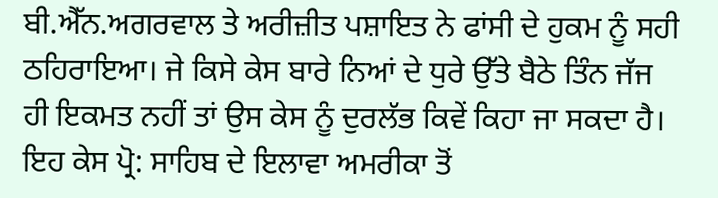ਬੀ.ਐੱਨ.ਅਗਰਵਾਲ ਤੇ ਅਰੀਜ਼ੀਤ ਪਸ਼ਾਇਤ ਨੇ ਫਾਂਸੀ ਦੇ ਹੁਕਮ ਨੂੰ ਸਹੀ ਠਹਿਰਾਇਆ। ਜੇ ਕਿਸੇ ਕੇਸ ਬਾਰੇ ਨਿਆਂ ਦੇ ਧੁਰੇ ਉੱਤੇ ਬੈਠੇ ਤਿੰਨ ਜੱਜ ਹੀ ਇਕਮਤ ਨਹੀਂ ਤਾਂ ਉਸ ਕੇਸ ਨੂੰ ਦੁਰਲੱਭ ਕਿਵੇਂ ਕਿਹਾ ਜਾ ਸਕਦਾ ਹੈ। ਇਹ ਕੇਸ ਪ੍ਰੋ: ਸਾਹਿਬ ਦੇ ਇਲਾਵਾ ਅਮਰੀਕਾ ਤੋਂ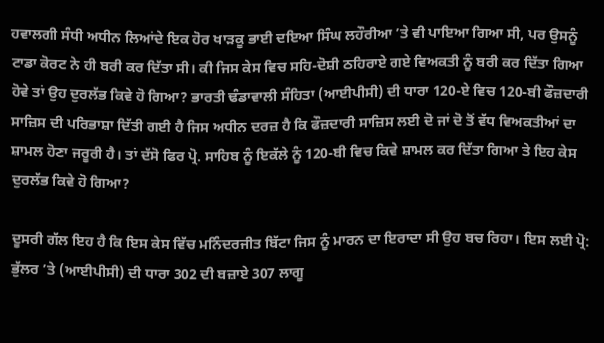ਹਵਾਲਗੀ ਸੰਧੀ ਅਧੀਨ ਲਿਆਂਦੇ ਇਕ ਹੋਰ ਖਾੜਕੂ ਭਾਈ ਦਇਆ ਸਿੰਘ ਲਹੌਰੀਆ ’ਤੇ ਵੀ ਪਾਇਆ ਗਿਆ ਸੀ, ਪਰ ਉਸਨੂੰ ਟਾਡਾ ਕੋਰਟ ਨੇ ਹੀ ਬਰੀ ਕਰ ਦਿੱਤਾ ਸੀ। ਕੀ ਜਿਸ ਕੇਸ ਵਿਚ ਸਹਿ-ਦੋਸ਼ੀ ਠਹਿਰਾਏ ਗਏ ਵਿਅਕਤੀ ਨੂੰ ਬਰੀ ਕਰ ਦਿੱਤਾ ਗਿਆ ਹੋਵੇ ਤਾਂ ਉਹ ਦੁਰਲੱਭ ਕਿਵੇ ਹੋ ਗਿਆ? ਭਾਰਤੀ ਢੰਡਾਵਾਲੀ ਸੰਹਿਤਾ (ਆਈਪੀਸੀ) ਦੀ ਧਾਰਾ 120-ਏ ਵਿਚ 120-ਬੀ ਫੌਜ਼ਦਾਰੀ ਸਾਜ਼ਿਸ ਦੀ ਪਰਿਭਾਸ਼ਾ ਦਿੱਤੀ ਗਈ ਹੈ ਜਿਸ ਅਧੀਨ ਦਰਜ਼ ਹੈ ਕਿ ਫੌਜ਼ਦਾਰੀ ਸਾਜ਼ਿਸ ਲਈ ਦੋ ਜਾਂ ਦੋ ਤੋਂ ਵੱਧ ਵਿਅਕਤੀਆਂ ਦਾ ਸ਼ਾਮਲ ਹੋਣਾ ਜਰੂਰੀ ਹੈ। ਤਾਂ ਦੱਸੋ ਫਿਰ ਪ੍ਰੋ. ਸਾਹਿਬ ਨੂੰ ਇਕੱਲੇ ਨੂੰ 120-ਬੀ ਵਿਚ ਕਿਵੇ ਸ਼ਾਮਲ ਕਰ ਦਿੱਤਾ ਗਿਆ ਤੇ ਇਹ ਕੇਸ ਦੁਰਲੱਭ ਕਿਵੇ ਹੋ ਗਿਆ?

ਦੂਸਰੀ ਗੱਲ ਇਹ ਹੈ ਕਿ ਇਸ ਕੇਸ ਵਿੱਚ ਮਨਿੰਦਰਜੀਤ ਬਿੱਟਾ ਜਿਸ ਨੂੰ ਮਾਰਨ ਦਾ ਇਰਾਦਾ ਸੀ ਉਹ ਬਚ ਰਿਹਾ। ਇਸ ਲਈ ਪ੍ਰੋ: ਭੁੱਲਰ ’ਤੇ (ਆਈਪੀਸੀ) ਦੀ ਧਾਰਾ 302 ਦੀ ਬਜ਼ਾਏ 307 ਲਾਗੂ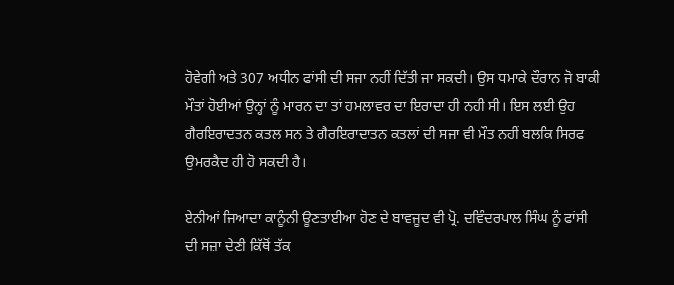ਹੋਵੇਗੀ ਅਤੇ 307 ਅਧੀਨ ਫਾਂਸੀ ਦੀ ਸਜਾ ਨਹੀਂ ਦਿੱਤੀ ਜਾ ਸਕਦੀ। ਉਸ ਧਮਾਕੇ ਦੌਰਾਨ ਜੋ ਬਾਕੀ ਮੌਤਾਂ ਹੋਈਆਂ ਉਨ੍ਹਾਂ ਨੂੰ ਮਾਰਨ ਦਾ ਤਾਂ ਹਮਲਾਵਰ ਦਾ ਇਰਾਦਾ ਹੀ ਨਹੀ ਸੀ। ਇਸ ਲਈ ਉਹ ਗੈਰਇਰਾਦਤਨ ਕਤਲ ਸਨ ਤੇ ਗੈਰਇਰਾਦਾਤਨ ਕਤਲਾਂ ਦੀ ਸਜਾ ਵੀ ਮੌਤ ਨਹੀਂ ਬਲਕਿ ਸਿਰਫ ਉਮਰਕੈਦ ਹੀ ਹੋ ਸਕਦੀ ਹੈ।

ਏਨੀਆਂ ਜਿਆਦਾ ਕਾਨੂੰਨੀ ਊਣਤਾਈਆ ਹੋਣ ਦੇ ਬਾਵਜੂਦ ਵੀ ਪ੍ਰੋ. ਦਵਿੰਦਰਪਾਲ ਸਿੰਘ ਨੂੰ ਫਾਂਸੀ ਦੀ ਸਜ਼ਾ ਦੇਣੀ ਕਿੱਥੋਂ ਤੱਕ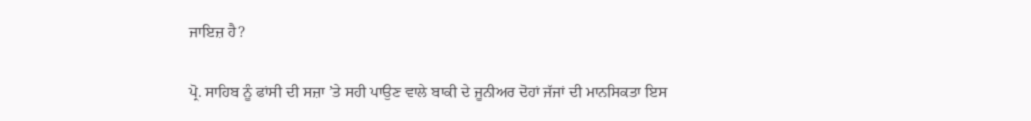ਜਾਇਜ਼ ਹੈ?

ਪ੍ਰੋ. ਸਾਹਿਬ ਨੂੰ ਫਾਂਸੀ ਦੀ ਸਜ਼ਾ ’ਤੇ ਸਹੀ ਪਾਉਣ ਵਾਲੇ ਬਾਕੀ ਦੇ ਜੂਨੀਅਰ ਦੋਹਾਂ ਜੱਜਾਂ ਦੀ ਮਾਨਸਿਕਤਾ ਇਸ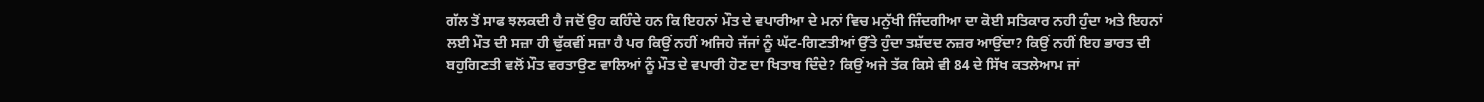ਗੱਲ ਤੋਂ ਸਾਫ ਝਲਕਦੀ ਹੈ ਜਦੋਂ ਉਹ ਕਹਿੰਦੇ ਹਨ ਕਿ ਇਹਨਾਂ ਮੌਤ ਦੇ ਵਪਾਰੀਆ ਦੇ ਮਨਾਂ ਵਿਚ ਮਨੁੱਖੀ ਜਿੰਦਗੀਆ ਦਾ ਕੋਈ ਸਤਿਕਾਰ ਨਹੀ ਹੁੰਦਾ ਅਤੇ ਇਹਨਾਂ ਲਈ ਮੌਤ ਦੀ ਸਜ਼ਾ ਹੀ ਢੁੱਕਵੀਂ ਸਜ਼ਾ ਹੈ ਪਰ ਕਿਉਂ ਨਹੀਂ ਅਜਿਹੇ ਜੱਜਾਂ ਨੂੰ ਘੱਟ-ਗਿਣਤੀਆਂ ਉੱਤੇ ਹੁੰਦਾ ਤਸ਼ੱਦਦ ਨਜ਼ਰ ਆਉਂਦਾ? ਕਿਉਂ ਨਹੀਂ ਇਹ ਭਾਰਤ ਦੀ ਬਹੁਗਿਣਤੀ ਵਲੋਂ ਮੌਤ ਵਰਤਾਉਣ ਵਾਲਿਆਂ ਨੂੰ ਮੌਤ ਦੇ ਵਪਾਰੀ ਹੋਣ ਦਾ ਖਿਤਾਬ ਦਿੰਦੇ? ਕਿਉਂ ਅਜੇ ਤੱਕ ਕਿਸੇ ਵੀ 84 ਦੇ ਸਿੱਖ ਕਤਲੇਆਮ ਜਾਂ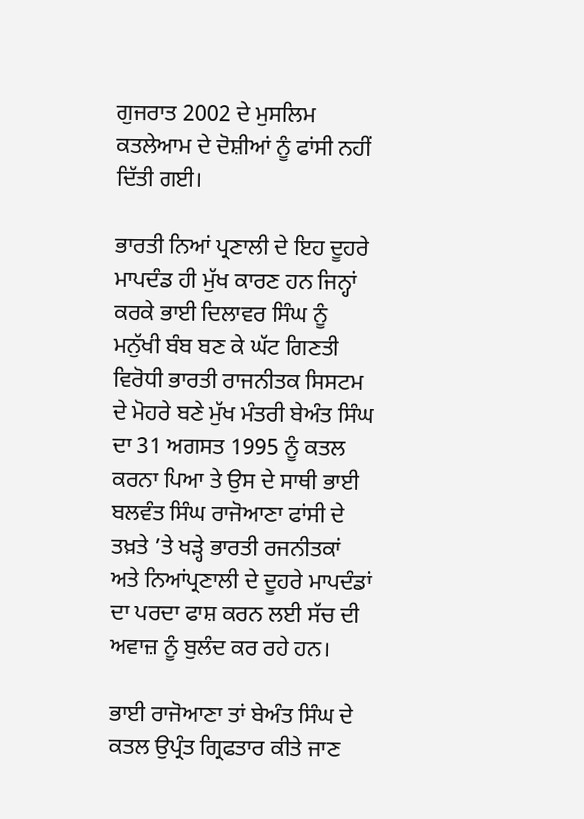ਗੁਜਰਾਤ 2002 ਦੇ ਮੁਸਲਿਮ ਕਤਲੇਆਮ ਦੇ ਦੋਸ਼ੀਆਂ ਨੂੰ ਫਾਂਸੀ ਨਹੀਂ ਦਿੱਤੀ ਗਈ।

ਭਾਰਤੀ ਨਿਆਂ ਪ੍ਰਣਾਲੀ ਦੇ ਇਹ ਦੂਹਰੇ ਮਾਪਦੰਡ ਹੀ ਮੁੱਖ ਕਾਰਣ ਹਨ ਜਿਨ੍ਹਾਂ ਕਰਕੇ ਭਾਈ ਦਿਲਾਵਰ ਸਿੰਘ ਨੂੰ ਮਨੁੱਖੀ ਬੰਬ ਬਣ ਕੇ ਘੱਟ ਗਿਣਤੀ ਵਿਰੋਧੀ ਭਾਰਤੀ ਰਾਜਨੀਤਕ ਸਿਸਟਮ ਦੇ ਮੋਹਰੇ ਬਣੇ ਮੁੱਖ ਮੰਤਰੀ ਬੇਅੰਤ ਸਿੰਘ ਦਾ 31 ਅਗਸਤ 1995 ਨੂੰ ਕਤਲ ਕਰਨਾ ਪਿਆ ਤੇ ਉਸ ਦੇ ਸਾਥੀ ਭਾਈ ਬਲਵੰਤ ਸਿੰਘ ਰਾਜੋਆਣਾ ਫਾਂਸੀ ਦੇ ਤਖ਼ਤੇ ’ਤੇ ਖੜ੍ਹੇ ਭਾਰਤੀ ਰਜਨੀਤਕਾਂ ਅਤੇ ਨਿਆਂਪ੍ਰਣਾਲੀ ਦੇ ਦੂਹਰੇ ਮਾਪਦੰਡਾਂ ਦਾ ਪਰਦਾ ਫਾਸ਼ ਕਰਨ ਲਈ ਸੱਚ ਦੀ ਅਵਾਜ਼ ਨੂੰ ਬੁਲੰਦ ਕਰ ਰਹੇ ਹਨ।

ਭਾਈ ਰਾਜੋਆਣਾ ਤਾਂ ਬੇਅੰਤ ਸਿੰਘ ਦੇ ਕਤਲ ਉਪ੍ਰੰਤ ਗ੍ਰਿਫਤਾਰ ਕੀਤੇ ਜਾਣ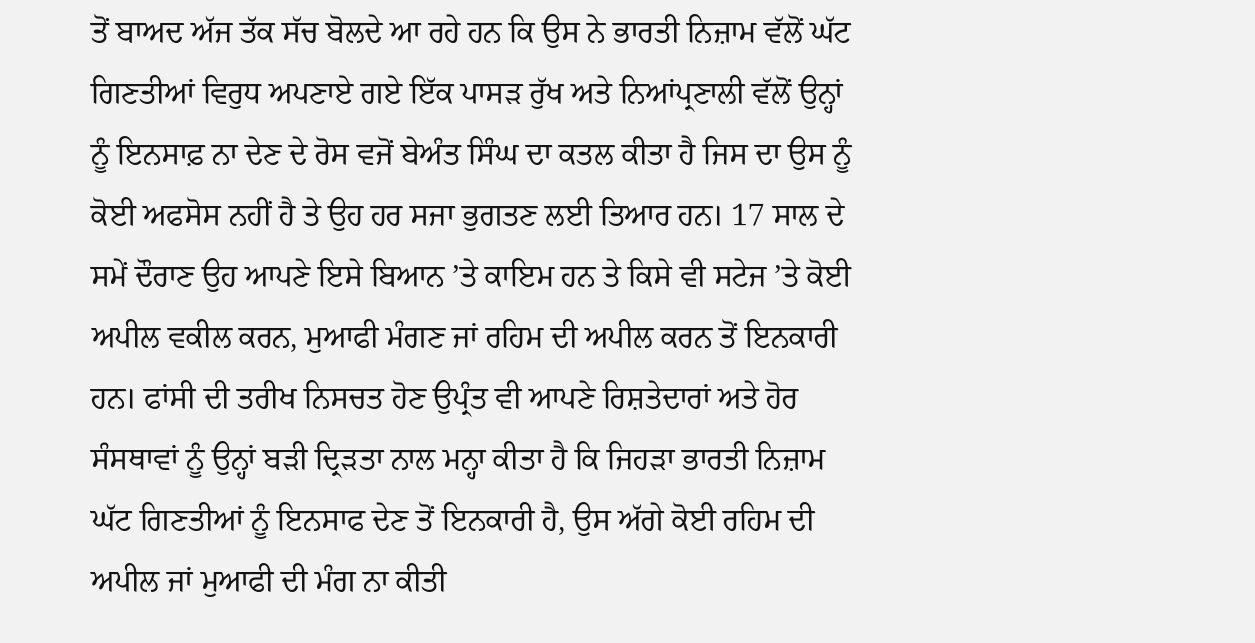ਤੋਂ ਬਾਅਦ ਅੱਜ ਤੱਕ ਸੱਚ ਬੋਲਦੇ ਆ ਰਹੇ ਹਨ ਕਿ ਉਸ ਨੇ ਭਾਰਤੀ ਨਿਜ਼ਾਮ ਵੱਲੋਂ ਘੱਟ ਗਿਣਤੀਆਂ ਵਿਰੁਧ ਅਪਣਾਏ ਗਏ ਇੱਕ ਪਾਸੜ ਰੁੱਖ ਅਤੇ ਨਿਆਂਪ੍ਰਣਾਲੀ ਵੱਲੋਂ ਉਨ੍ਹਾਂ ਨੂੰ ਇਨਸਾਫ਼ ਨਾ ਦੇਣ ਦੇ ਰੋਸ ਵਜੋਂ ਬੇਅੰਤ ਸਿੰਘ ਦਾ ਕਤਲ ਕੀਤਾ ਹੈ ਜਿਸ ਦਾ ਉਸ ਨੂੰ ਕੋਈ ਅਫਸੋਸ ਨਹੀਂ ਹੈ ਤੇ ਉਹ ਹਰ ਸਜਾ ਭੁਗਤਣ ਲਈ ਤਿਆਰ ਹਨ। 17 ਸਾਲ ਦੇ ਸਮੇਂ ਦੌਰਾਣ ਉਹ ਆਪਣੇ ਇਸੇ ਬਿਆਨ ’ਤੇ ਕਾਇਮ ਹਨ ਤੇ ਕਿਸੇ ਵੀ ਸਟੇਜ ’ਤੇ ਕੋਈ ਅਪੀਲ ਵਕੀਲ ਕਰਨ, ਮੁਆਫੀ ਮੰਗਣ ਜਾਂ ਰਹਿਮ ਦੀ ਅਪੀਲ ਕਰਨ ਤੋਂ ਇਨਕਾਰੀ ਹਨ। ਫਾਂਸੀ ਦੀ ਤਰੀਖ ਨਿਸਚਤ ਹੋਣ ਉਪ੍ਰੰਤ ਵੀ ਆਪਣੇ ਰਿਸ਼ਤੇਦਾਰਾਂ ਅਤੇ ਹੋਰ ਸੰਸਥਾਵਾਂ ਨੂੰ ਉਨ੍ਹਾਂ ਬੜੀ ਦ੍ਰਿੜਤਾ ਨਾਲ ਮਨ੍ਹਾ ਕੀਤਾ ਹੈ ਕਿ ਜਿਹੜਾ ਭਾਰਤੀ ਨਿਜ਼ਾਮ ਘੱਟ ਗਿਣਤੀਆਂ ਨੂੰ ਇਨਸਾਫ ਦੇਣ ਤੋਂ ਇਨਕਾਰੀ ਹੈ, ਉਸ ਅੱਗੇ ਕੋਈ ਰਹਿਮ ਦੀ ਅਪੀਲ ਜਾਂ ਮੁਆਫੀ ਦੀ ਮੰਗ ਨਾ ਕੀਤੀ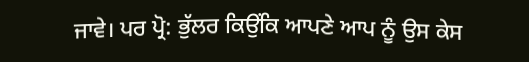ਜਾਵੇ। ਪਰ ਪ੍ਰੋ: ਭੁੱਲਰ ਕਿਉਂਕਿ ਆਪਣੇ ਆਪ ਨੂੰ ਉਸ ਕੇਸ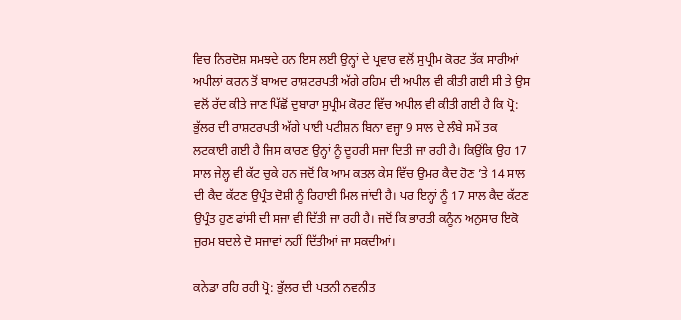ਵਿਚ ਨਿਰਦੋਸ਼ ਸਮਝਦੇ ਹਨ ਇਸ ਲਈ ਉਨ੍ਹਾਂ ਦੇ ਪ੍ਰਵਾਰ ਵਲੋਂ ਸੁਪ੍ਰੀਮ ਕੋਰਟ ਤੱਕ ਸਾਰੀਆਂ ਅਪੀਲਾਂ ਕਰਨ ਤੋਂ ਬਾਅਦ ਰਾਸ਼ਟਰਪਤੀ ਅੱਗੇ ਰਹਿਮ ਦੀ ਅਪੀਲ ਵੀ ਕੀਤੀ ਗਈ ਸੀ ਤੇ ਉਸ ਵਲੋਂ ਰੱਦ ਕੀਤੇ ਜਾਣ ਪਿੱਛੋਂ ਦੁਬਾਰਾ ਸੁਪ੍ਰੀਮ ਕੋਰਟ ਵਿੱਚ ਅਪੀਲ ਵੀ ਕੀਤੀ ਗਈ ਹੈ ਕਿ ਪ੍ਰੋ: ਭੁੱਲਰ ਦੀ ਰਾਸ਼ਟਰਪਤੀ ਅੱਗੇ ਪਾਈ ਪਟੀਸ਼ਨ ਬਿਨਾ ਵਜ੍ਹਾ 9 ਸਾਲ ਦੇ ਲੰਬੇ ਸਮੇਂ ਤਕ ਲਟਕਾਈ ਗਈ ਹੈ ਜਿਸ ਕਾਰਣ ਉਨ੍ਹਾਂ ਨੂੰ ਦੂਹਰੀ ਸਜਾ ਦਿਤੀ ਜਾ ਰਹੀ ਹੈ। ਕਿਉਂਕਿ ਉਹ 17 ਸਾਲ ਜੇਲ੍ਹ ਵੀ ਕੱਟ ਚੁਕੇ ਹਨ ਜਦੋਂ ਕਿ ਆਮ ਕਤਲ ਕੇਸ ਵਿੱਚ ਉਮਰ ਕੈਦ ਹੋਣ ’ਤੇ 14 ਸਾਲ ਦੀ ਕੈਦ ਕੱਟਣ ਉਪ੍ਰੰਤ ਦੋਸ਼ੀ ਨੂੰ ਰਿਹਾਈ ਮਿਲ ਜਾਂਦੀ ਹੈ। ਪਰ ਇਨ੍ਹਾਂ ਨੂੰ 17 ਸਾਲ ਕੈਦ ਕੱਟਣ ਉਪ੍ਰੰਤ ਹੁਣ ਫਾਂਸੀ ਦੀ ਸਜਾ ਵੀ ਦਿੱਤੀ ਜਾ ਰਹੀ ਹੈ। ਜਦੋਂ ਕਿ ਭਾਰਤੀ ਕਨੂੰਨ ਅਨੁਸਾਰ ਇਕੋ ਜੁਰਮ ਬਦਲੇ ਦੋ ਸਜਾਵਾਂ ਨਹੀਂ ਦਿੱਤੀਆਂ ਜਾ ਸਕਦੀਆਂ।

ਕਨੇਡਾ ਰਹਿ ਰਹੀ ਪ੍ਰੋ: ਭੁੱਲਰ ਦੀ ਪਤਨੀ ਨਵਨੀਤ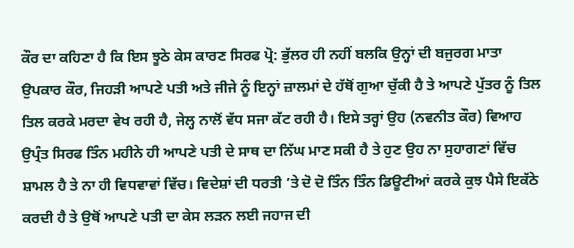ਕੌਰ ਦਾ ਕਹਿਣਾ ਹੈ ਕਿ ਇਸ ਝੂਠੇ ਕੇਸ ਕਾਰਣ ਸਿਰਫ ਪ੍ਰੋ: ਭੁੱਲਰ ਹੀ ਨਹੀਂ ਬਲਕਿ ਉਨ੍ਹਾਂ ਦੀ ਬਜੁਰਗ ਮਾਤਾ ਉਪਕਾਰ ਕੌਰ, ਜਿਹੜੀ ਆਪਣੇ ਪਤੀ ਅਤੇ ਜੀਜੇ ਨੂੰ ਇਨ੍ਹਾਂ ਜ਼ਾਲਮਾਂ ਦੇ ਹੱਥੋਂ ਗੁਆ ਚੁੱਕੀ ਹੈ ਤੇ ਆਪਣੇ ਪੁੱਤਰ ਨੂੰ ਤਿਲ ਤਿਲ ਕਰਕੇ ਮਰਦਾ ਵੇਖ ਰਹੀ ਹੈ, ਜੇਲ੍ਹ ਨਾਲੋਂ ਵੱਧ ਸਜਾ ਕੱਟ ਰਹੀ ਹੈ। ਇਸੇ ਤਰ੍ਹਾਂ ਉਹ (ਨਵਨੀਤ ਕੌਰ) ਵਿਆਹ ਉਪ੍ਰੰਤ ਸਿਰਫ ਤਿੰਨ ਮਹੀਨੇ ਹੀ ਆਪਣੇ ਪਤੀ ਦੇ ਸਾਥ ਦਾ ਨਿੱਘ ਮਾਣ ਸਕੀ ਹੈ ਤੇ ਹੁਣ ਉਹ ਨਾ ਸੁਹਾਗਣਾਂ ਵਿੱਚ ਸ਼ਾਮਲ ਹੈ ਤੇ ਨਾ ਹੀ ਵਿਧਵਾਵਾਂ ਵਿੱਚ। ਵਿਦੇਸ਼ਾਂ ਦੀ ਧਰਤੀ ’ਤੇ ਦੋ ਦੋ ਤਿੰਨ ਤਿੰਨ ਡਿਊਟੀਆਂ ਕਰਕੇ ਕੁਝ ਪੈਸੇ ਇਕੱਠੇ ਕਰਦੀ ਹੈ ਤੇ ਉਥੋਂ ਆਪਣੇ ਪਤੀ ਦਾ ਕੇਸ ਲੜਨ ਲਈ ਜਹਾਜ ਦੀ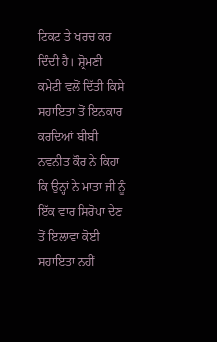ਟਿਕਟ ਤੇ ਖਰਚ ਕਰ ਦਿੰਦੀ ਹੈ। ਸ਼੍ਰੋਮਣੀ ਕਮੇਟੀ ਵਲੋਂ ਦਿੱਤੀ ਕਿਸੇ ਸਹਾਇਤਾ ਤੋਂ ਇਨਕਾਰ ਕਰਦਿਆਂ ਬੀਬੀ ਨਵਨੀਤ ਕੌਰ ਨੇ ਕਿਹਾ ਕਿ ਉਨ੍ਹਾਂ ਨੇ ਮਾਤਾ ਜੀ ਨੂੰ ਇੱਕ ਵਾਰ ਸਿਰੋਪਾ ਦੇਣ ਤੋਂ ਇਲਾਵਾ ਕੋਈ ਸਹਾਇਤਾ ਨਹੀਂ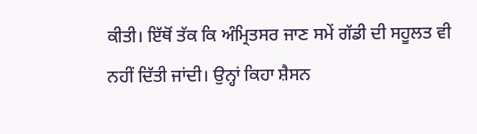ਕੀਤੀ। ਇੱਥੋਂ ਤੱਕ ਕਿ ਅੰਮ੍ਰਿਤਸਰ ਜਾਣ ਸਮੇਂ ਗੱਡੀ ਦੀ ਸਹੂਲਤ ਵੀ ਨਹੀਂ ਦਿੱਤੀ ਜਾਂਦੀ। ਉਨ੍ਹਾਂ ਕਿਹਾ ਸ਼ੈਸਨ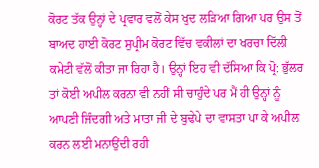ਕੋਰਟ ਤੱਕ ਉਨ੍ਹਾਂ ਦੇ ਪ੍ਰਵਾਰ ਵਲੋਂ ਕੇਸ ਖੁਦ ਲੜਿਆ ਗਿਆ ਪਰ ਉਸ ਤੋਂ ਬਾਅਦ ਹਾਈ ਕੋਰਟ ਸੁਪ੍ਰੀਮ ਕੋਰਟ ਵਿੱਚ ਵਕੀਲਾਂ ਦਾ ਖਰਚਾ ਦਿੱਲੀ ਕਮੇਟੀ ਵੱਲੋਂ ਕੀਤਾ ਜਾ ਰਿਹਾ ਹੈ। ਉਨ੍ਹਾਂ ਇਹ ਵੀ ਦੱਸਿਆ ਕਿ ਪ੍ਰੋ: ਭੁੱਲਰ ਤਾਂ ਕੋਈ ਅਪੀਲ ਕਰਨਾ ਵੀ ਨਹੀਂ ਸੀ ਚਾਹੁੰਦੇ ਪਰ ਮੈਂ ਹੀ ਉਨ੍ਹਾਂ ਨੂੰ ਆਪਣੀ ਜਿੰਦਗੀ ਅਤੇ ਮਾਤਾ ਜੀ ਦੇ ਬੁਢੇਪੇ ਦਾ ਵਾਸਤਾ ਪਾ ਕੇ ਅਪੀਲ ਕਰਨ ਲਈ ਮਨਾਉਂਦੀ ਰਹੀ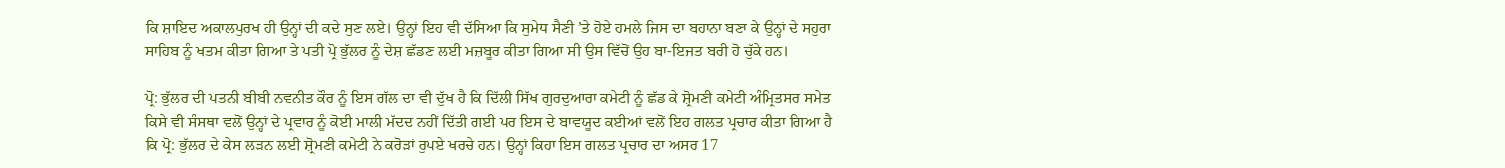ਕਿ ਸ਼ਾਇਦ ਅਕਾਲਪੁਰਖ ਹੀ ਉਨ੍ਹਾਂ ਦੀ ਕਦੇ ਸੁਣ ਲਏ। ਉਨ੍ਹਾਂ ਇਹ ਵੀ ਦੱਸਿਆ ਕਿ ਸੁਮੇਧ ਸੈਣੀ ’ਤੇ ਹੋਏ ਹਮਲੇ ਜਿਸ ਦਾ ਬਹਾਨਾ ਬਣਾ ਕੇ ਉਨ੍ਹਾਂ ਦੇ ਸਹੁਰਾ ਸਾਹਿਬ ਨੂੰ ਖਤਮ ਕੀਤਾ ਗਿਆ ਤੇ ਪਤੀ ਪ੍ਰੋ ਭੁੱਲਰ ਨੂੰ ਦੇਸ਼ ਛੱਡਣ ਲਈ ਮਜ਼ਬੂਰ ਕੀਤਾ ਗਿਆ ਸੀ ਉਸ ਵਿੱਚੋਂ ਉਹ ਬਾ-ਇਜਤ ਬਰੀ ਹੋ ਚੁੱਕੇ ਹਨ।

ਪ੍ਰੋ: ਭੁੱਲਰ ਦੀ ਪਤਨੀ ਬੀਬੀ ਨਵਨੀਤ ਕੌਰ ਨੂੰ ਇਸ ਗੱਲ ਦਾ ਵੀ ਦੁੱਖ ਹੈ ਕਿ ਦਿੱਲੀ ਸਿੱਖ ਗੁਰਦੁਆਰਾ ਕਮੇਟੀ ਨੂੰ ਛੱਡ ਕੇ ਸ਼੍ਰੋਮਣੀ ਕਮੇਟੀ ਅੰਮ੍ਰਿਤਸਰ ਸਮੇਤ ਕਿਸੇ ਵੀ ਸੰਸਥਾ ਵਲੋਂ ਉਨ੍ਹਾਂ ਦੇ ਪ੍ਰਵਾਰ ਨੂੰ ਕੋਈ ਮਾਲੀ ਮੱਦਦ ਨਹੀਂ ਦਿੱਤੀ ਗਈ ਪਰ ਇਸ ਦੇ ਬਾਵਯੂਦ ਕਈਆਂ ਵਲੋਂ ਇਹ ਗਲਤ ਪ੍ਰਚਾਰ ਕੀਤਾ ਗਿਆ ਹੈ ਕਿ ਪ੍ਰੋ: ਭੁੱਲਰ ਦੇ ਕੇਸ ਲੜਨ ਲਈ ਸ਼੍ਰੋਮਣੀ ਕਮੇਟੀ ਨੇ ਕਰੋੜਾਂ ਰੁਪਏ ਖਰਚੇ ਹਨ। ਉਨ੍ਹਾਂ ਕਿਹਾ ਇਸ ਗਲਤ ਪ੍ਰਚਾਰ ਦਾ ਅਸਰ 17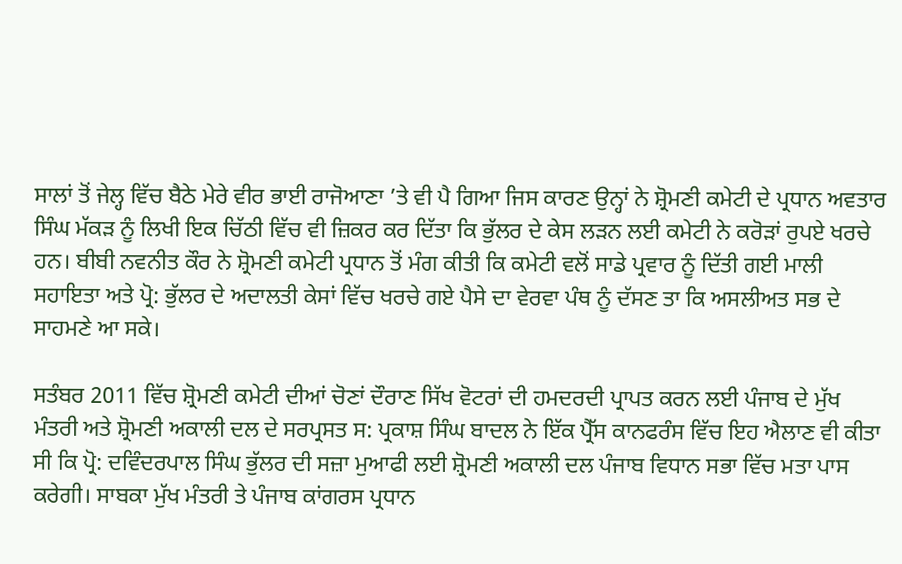ਸਾਲਾਂ ਤੋਂ ਜੇਲ੍ਹ ਵਿੱਚ ਬੈਠੇ ਮੇਰੇ ਵੀਰ ਭਾਈ ਰਾਜੋਆਣਾ ’ਤੇ ਵੀ ਪੈ ਗਿਆ ਜਿਸ ਕਾਰਣ ਉਨ੍ਹਾਂ ਨੇ ਸ਼੍ਰੋਮਣੀ ਕਮੇਟੀ ਦੇ ਪ੍ਰਧਾਨ ਅਵਤਾਰ ਸਿੰਘ ਮੱਕੜ ਨੂੰ ਲਿਖੀ ਇਕ ਚਿੱਠੀ ਵਿੱਚ ਵੀ ਜ਼ਿਕਰ ਕਰ ਦਿੱਤਾ ਕਿ ਭੁੱਲਰ ਦੇ ਕੇਸ ਲੜਨ ਲਈ ਕਮੇਟੀ ਨੇ ਕਰੋੜਾਂ ਰੁਪਏ ਖਰਚੇ ਹਨ। ਬੀਬੀ ਨਵਨੀਤ ਕੌਰ ਨੇ ਸ਼੍ਰੋਮਣੀ ਕਮੇਟੀ ਪ੍ਰਧਾਨ ਤੋਂ ਮੰਗ ਕੀਤੀ ਕਿ ਕਮੇਟੀ ਵਲੋਂ ਸਾਡੇ ਪ੍ਰਵਾਰ ਨੂੰ ਦਿੱਤੀ ਗਈ ਮਾਲੀ ਸਹਾਇਤਾ ਅਤੇ ਪ੍ਰੋ: ਭੁੱਲਰ ਦੇ ਅਦਾਲਤੀ ਕੇਸਾਂ ਵਿੱਚ ਖਰਚੇ ਗਏ ਪੈਸੇ ਦਾ ਵੇਰਵਾ ਪੰਥ ਨੂੰ ਦੱਸਣ ਤਾ ਕਿ ਅਸਲੀਅਤ ਸਭ ਦੇ ਸਾਹਮਣੇ ਆ ਸਕੇ।

ਸਤੰਬਰ 2011 ਵਿੱਚ ਸ਼੍ਰੋਮਣੀ ਕਮੇਟੀ ਦੀਆਂ ਚੋਣਾਂ ਦੌਰਾਣ ਸਿੱਖ ਵੋਟਰਾਂ ਦੀ ਹਮਦਰਦੀ ਪ੍ਰਾਪਤ ਕਰਨ ਲਈ ਪੰਜਾਬ ਦੇ ਮੁੱਖ ਮੰਤਰੀ ਅਤੇ ਸ਼੍ਰੋਮਣੀ ਅਕਾਲੀ ਦਲ ਦੇ ਸਰਪ੍ਰਸਤ ਸ: ਪ੍ਰਕਾਸ਼ ਸਿੰਘ ਬਾਦਲ ਨੇ ਇੱਕ ਪ੍ਰੈੱਸ ਕਾਨਫਰੰਸ ਵਿੱਚ ਇਹ ਐਲਾਣ ਵੀ ਕੀਤਾ ਸੀ ਕਿ ਪ੍ਰੋ: ਦਵਿੰਦਰਪਾਲ ਸਿੰਘ ਭੁੱਲਰ ਦੀ ਸਜ਼ਾ ਮੁਆਫੀ ਲਈ ਸ਼੍ਰੋਮਣੀ ਅਕਾਲੀ ਦਲ ਪੰਜਾਬ ਵਿਧਾਨ ਸਭਾ ਵਿੱਚ ਮਤਾ ਪਾਸ ਕਰੇਗੀ। ਸਾਬਕਾ ਮੁੱਖ ਮੰਤਰੀ ਤੇ ਪੰਜਾਬ ਕਾਂਗਰਸ ਪ੍ਰਧਾਨ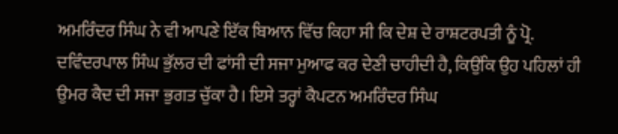ਅਮਰਿੰਦਰ ਸਿੰਘ ਨੇ ਵੀ ਆਪਣੇ ਇੱਕ ਬਿਆਨ ਵਿੱਚ ਕਿਹਾ ਸੀ ਕਿ ਦੇਸ਼ ਦੇ ਰਾਸ਼ਟਰਪਤੀ ਨੂੰ ਪ੍ਰੋ. ਦਵਿੰਦਰਪਾਲ ਸਿੰਘ ਭੁੱਲਰ ਦੀ ਫਾਂਸੀ ਦੀ ਸਜਾ ਮੁਆਫ ਕਰ ਦੇਣੀ ਚਾਹੀਦੀ ਹੈ, ਕਿਉਂਕਿ ਉਹ ਪਹਿਲਾਂ ਹੀ ਉਮਰ ਕੈਦ ਦੀ ਸਜਾ ਭੁਗਤ ਚੁੱਕਾ ਹੈ। ਇਸੇ ਤਰ੍ਹਾਂ ਕੈਪਟਨ ਅਮਰਿੰਦਰ ਸਿੰਘ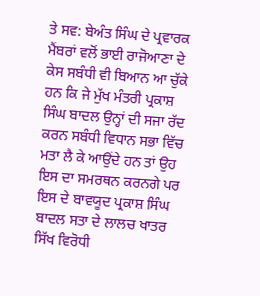ਤੇ ਸਵ: ਬੇਅੰਤ ਸਿੰਘ ਦੇ ਪ੍ਰਵਾਰਕ ਮੈਂਬਰਾਂ ਵਲੋਂ ਭਾਈ ਰਾਜੋਆਣਾ ਦੇ ਕੇਸ ਸਬੰਧੀ ਵੀ ਬਿਆਨ ਆ ਚੁੱਕੇ ਹਨ ਕਿ ਜੇ ਮੁੱਖ ਮੰਤਰੀ ਪ੍ਰਕਾਸ਼ ਸਿੰਘ ਬਾਦਲ ਉਨ੍ਹਾਂ ਦੀ ਸਜਾ ਰੱਦ ਕਰਨ ਸਬੰਧੀ ਵਿਧਾਨ ਸਭਾ ਵਿੱਚ ਮਤਾ ਲੈ ਕੇ ਆਉਂਦੇ ਹਨ ਤਾਂ ਉਹ ਇਸ ਦਾ ਸਮਰਥਨ ਕਰਨਗੇ ਪਰ ਇਸ ਦੇ ਬਾਵਯੂਦ ਪ੍ਰਕਾਸ਼ ਸਿੰਘ ਬਾਦਲ ਸਤਾ ਦੇ ਲਾਲਚ ਖਾਤਰ ਸਿੱਖ ਵਿਰੋਧੀ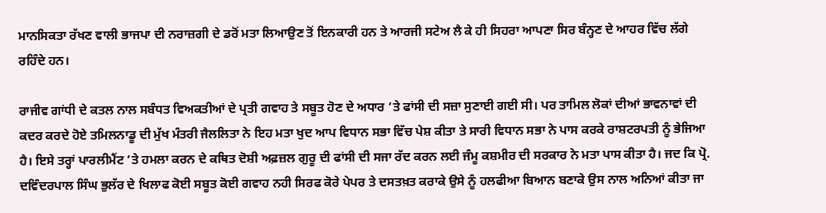ਮਾਨਸਿਕਤਾ ਰੱਖਣ ਵਾਲੀ ਭਾਜਪਾ ਦੀ ਨਰਾਜ਼ਗੀ ਦੇ ਡਰੋਂ ਮਤਾ ਲਿਆਉਣ ਤੋਂ ਇਨਕਾਰੀ ਹਨ ਤੇ ਆਰਜੀ ਸਟੇਅ ਲੈ ਕੇ ਹੀ ਸਿਹਰਾ ਆਪਣਾ ਸਿਰ ਬੰਨ੍ਹਣ ਦੇ ਆਹਰ ਵਿੱਚ ਲੱਗੇ ਰਹਿੰਦੇ ਹਨ।

ਰਾਜੀਵ ਗਾਂਧੀ ਦੇ ਕਤਲ ਨਾਲ ਸਬੰਧਤ ਵਿਅਕਤੀਆਂ ਦੇ ਪ੍ਰਤੀ ਗਵਾਹ ਤੇ ਸਬੂਤ ਹੋਣ ਦੇ ਅਧਾਰ ’ਤੇ ਫਾਂਸੀ ਦੀ ਸਜ਼ਾ ਸੁਣਾਈ ਗਈ ਸੀ। ਪਰ ਤਾਮਿਲ ਲੋਕਾਂ ਦੀਆਂ ਭਾਵਨਾਵਾਂ ਦੀ ਕਦਰ ਕਰਦੇ ਹੋਏ ਤਮਿਲਨਾਡੂ ਦੀ ਮੁੱਖ ਮੰਤਰੀ ਜੈਲਲਿਤਾ ਨੇ ਇਹ ਮਤਾ ਖੁਦ ਆਪ ਵਿਧਾਨ ਸਭਾ ਵਿੱਚ ਪੇਸ਼ ਕੀਤਾ ਤੇ ਸਾਰੀ ਵਿਧਾਨ ਸਭਾ ਨੇ ਪਾਸ ਕਰਕੇ ਰਾਸ਼ਟਰਪਤੀ ਨੂੰ ਭੇਜਿਆ ਹੈ। ਇਸੇ ਤਰ੍ਹਾਂ ਪਾਰਲੀਮੈਂਟ ’ਤੇ ਹਮਲਾ ਕਰਨ ਦੇ ਕਥਿਤ ਦੋਸ਼ੀ ਅਫ਼ਜ਼ਲ ਗੁਰੂ ਦੀ ਫਾਂਸੀ ਦੀ ਸਜਾ ਰੱਦ ਕਰਨ ਲਈ ਜੰਮੂ ਕਸ਼ਮੀਰ ਦੀ ਸਰਕਾਰ ਨੇ ਮਤਾ ਪਾਸ ਕੀਤਾ ਹੈ। ਜਦ ਕਿ ਪ੍ਰੋ. ਦਵਿੰਦਰਪਾਲ ਸਿੰਘ ਭੁਲੱਰ ਦੇ ਖਿਲਾਫ ਕੋਈ ਸਬੂਤ ਕੋਈ ਗਵਾਹ ਨਹੀ ਸਿਰਫ ਕੋਰੇ ਪੇਪਰ ਤੇ ਦਸਤਖ਼ਤ ਕਰਾਕੇ ਉਸੇ ਨੂੰ ਹਲਫੀਆ ਬਿਆਨ ਬਣਾਕੇ ਉਸ ਨਾਲ ਅਨਿਆਂ ਕੀਤਾ ਜਾ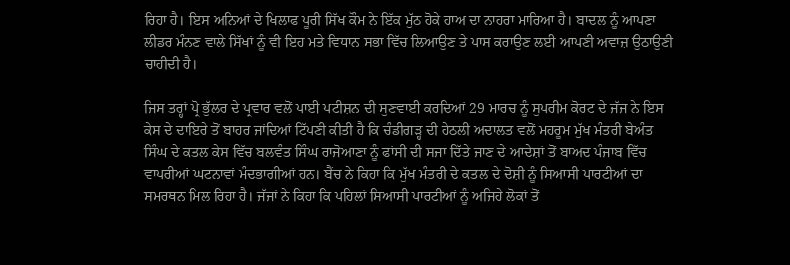ਰਿਹਾ ਹੈ। ਇਸ ਅਨਿਆਂ ਦੇ ਖਿਲਾਫ ਪੂਰੀ ਸਿੱਖ ਕੌਮ ਨੇ ਇੱਕ ਮੁੱਠ ਹੋਕੇ ਹਾਅ ਦਾ ਨਾਹਰਾ ਮਾਰਿਆ ਹੈ। ਬਾਦਲ ਨੂੰ ਆਪਣਾ ਲੀਡਰ ਮੰਨਣ ਵਾਲੇ ਸਿੱਖਾਂ ਨੂੰ ਵੀ ਇਹ ਮਤੇ ਵਿਧਾਨ ਸਭਾ ਵਿੱਚ ਲਿਆਉਣ ਤੇ ਪਾਸ ਕਰਾਉਣ ਲਈ ਆਪਣੀ ਅਵਾਜ਼ ਉਠਾਉਣੀ ਚਾਹੀਦੀ ਹੈ।

ਜਿਸ ਤਰ੍ਹਾਂ ਪ੍ਰੋ ਭੁੱਲਰ ਦੇ ਪ੍ਰਵਾਰ ਵਲੋਂ ਪਾਈ ਪਟੀਸ਼ਨ ਦੀ ਸੁਣਵਾਈ ਕਰਦਿਆਂ 29 ਮਾਰਚ ਨੂੰ ਸੁਪਰੀਮ ਕੋਰਟ ਦੇ ਜੱਜ ਨੇ ਇਸ ਕੇਸ ਦੇ ਦਾਇਰੇ ਤੋਂ ਬਾਹਰ ਜਾਂਦਿਆਂ ਟਿੱਪਣੀ ਕੀਤੀ ਹੈ ਕਿ ਚੰਡੀਗੜ੍ਹ ਦੀ ਹੇਠਲੀ ਅਦਾਲਤ ਵਲੋਂ ਮਹਰੂਮ ਮੁੱਖ ਮੰਤਰੀ ਬੇਅੰਤ ਸਿੰਘ ਦੇ ਕਤਲ ਕੇਸ ਵਿੱਚ ਬਲਵੰਤ ਸਿੰਘ ਰਾਜੋਆਣਾ ਨੂੰ ਫਾਂਸੀ ਦੀ ਸਜਾ ਦਿੱਤੇ ਜਾਣ ਦੇ ਆਦੇਸ਼ਾਂ ਤੋਂ ਬਾਅਦ ਪੰਜਾਬ ਵਿੱਚ ਵਾਪਰੀਆਂ ਘਟਨਾਵਾਂ ਮੰਦਭਾਗੀਆਂ ਹਨ। ਬੈਂਚ ਨੇ ਕਿਹਾ ਕਿ ਮੁੱਖ ਮੰਤਰੀ ਦੇ ਕਤਲ ਦੇ ਦੋਸ਼ੀ ਨੂੰ ਸਿਆਸੀ ਪਾਰਟੀਆਂ ਦਾ ਸਮਰਥਨ ਮਿਲ ਰਿਹਾ ਹੈ। ਜੱਜਾਂ ਨੇ ਕਿਹਾ ਕਿ ਪਹਿਲਾਂ ਸਿਆਸੀ ਪਾਰਟੀਆਂ ਨੂੰ ਅਜਿਹੇ ਲੋਕਾਂ ਤੋਂ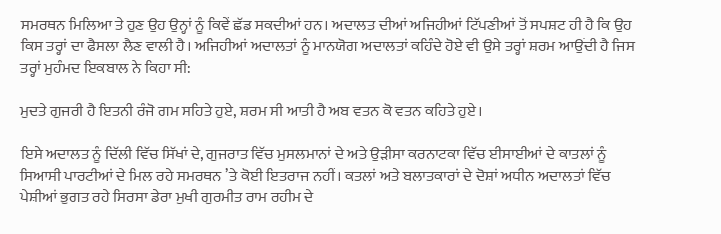ਸਮਰਥਨ ਮਿਲਿਆ ਤੇ ਹੁਣ ਉਹ ਉਨ੍ਹਾਂ ਨੂੰ ਕਿਵੇਂ ਛੱਡ ਸਕਦੀਆਂ ਹਨ। ਅਦਾਲਤ ਦੀਆਂ ਅਜਿਹੀਆਂ ਟਿੱਪਣੀਆਂ ਤੋਂ ਸਪਸ਼ਟ ਹੀ ਹੈ ਕਿ ਉਹ ਕਿਸ ਤਰ੍ਹਾਂ ਦਾ ਫੈਸਲਾ ਲੈਣ ਵਾਲੀ ਹੈ। ਅਜਿਹੀਆਂ ਅਦਾਲਤਾਂ ਨੂੰ ਮਾਨਯੋਗ ਅਦਾਲਤਾਂ ਕਹਿੰਦੇ ਹੋਏ ਵੀ ਉਸੇ ਤਰ੍ਹਾਂ ਸ਼ਰਮ ਆਉਂਦੀ ਹੈ ਜਿਸ ਤਰ੍ਹਾਂ ਮੁਹੰਮਦ ਇਕਬਾਲ ਨੇ ਕਿਹਾ ਸੀ:

ਮੁਦਤੇ ਗੁਜਰੀ ਹੈ ਇਤਨੀ ਰੰਜੋ ਗਮ ਸਹਿਤੇ ਹੁਏ, ਸ਼ਰਮ ਸੀ ਆਤੀ ਹੈ ਅਬ ਵਤਨ ਕੋ ਵਤਨ ਕਹਿਤੇ ਹੁਏ।

ਇਸੇ ਅਦਾਲਤ ਨੂੰ ਦਿੱਲੀ ਵਿੱਚ ਸਿੱਖਾਂ ਦੇ, ਗੁਜਰਾਤ ਵਿੱਚ ਮੁਸਲਮਾਨਾਂ ਦੇ ਅਤੇ ਉੜੀਸਾ ਕਰਨਾਟਕਾ ਵਿੱਚ ਈਸਾਈਆਂ ਦੇ ਕਾਤਲਾਂ ਨੂੰ ਸਿਆਸੀ ਪਾਰਟੀਆਂ ਦੇ ਮਿਲ ਰਹੇ ਸਮਰਥਨ ’ਤੇ ਕੋਈ ਇਤਰਾਜ ਨਹੀਂ। ਕਤਲਾਂ ਅਤੇ ਬਲਾਤਕਾਰਾਂ ਦੇ ਦੋਸ਼ਾਂ ਅਧੀਨ ਅਦਾਲਤਾਂ ਵਿੱਚ ਪੇਸ਼ੀਆਂ ਭੁਗਤ ਰਹੇ ਸਿਰਸਾ ਡੇਰਾ ਮੁਖੀ ਗੁਰਮੀਤ ਰਾਮ ਰਹੀਮ ਦੇ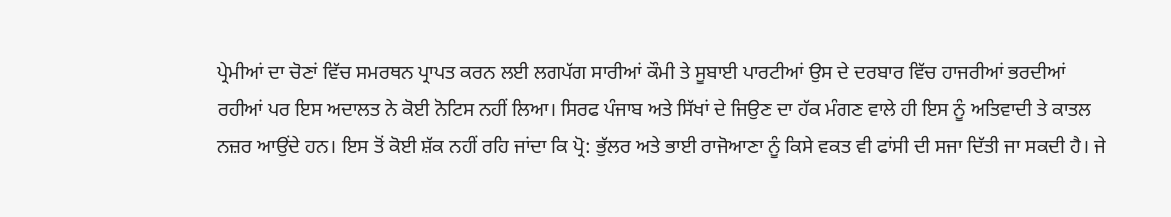ਪ੍ਰੇਮੀਆਂ ਦਾ ਚੋਣਾਂ ਵਿੱਚ ਸਮਰਥਨ ਪ੍ਰਾਪਤ ਕਰਨ ਲਈ ਲਗਪੱਗ ਸਾਰੀਆਂ ਕੌਮੀ ਤੇ ਸੂਬਾਈ ਪਾਰਟੀਆਂ ਉਸ ਦੇ ਦਰਬਾਰ ਵਿੱਚ ਹਾਜਰੀਆਂ ਭਰਦੀਆਂ ਰਹੀਆਂ ਪਰ ਇਸ ਅਦਾਲਤ ਨੇ ਕੋਈ ਨੋਟਿਸ ਨਹੀਂ ਲਿਆ। ਸਿਰਫ ਪੰਜਾਬ ਅਤੇ ਸਿੱਖਾਂ ਦੇ ਜਿਉਣ ਦਾ ਹੱਕ ਮੰਗਣ ਵਾਲੇ ਹੀ ਇਸ ਨੂੰ ਅਤਿਵਾਦੀ ਤੇ ਕਾਤਲ ਨਜ਼ਰ ਆਉਂਦੇ ਹਨ। ਇਸ ਤੋਂ ਕੋਈ ਸ਼ੱਕ ਨਹੀਂ ਰਹਿ ਜਾਂਦਾ ਕਿ ਪ੍ਰੋ: ਭੁੱਲਰ ਅਤੇ ਭਾਈ ਰਾਜੋਆਣਾ ਨੂੰ ਕਿਸੇ ਵਕਤ ਵੀ ਫਾਂਸੀ ਦੀ ਸਜਾ ਦਿੱਤੀ ਜਾ ਸਕਦੀ ਹੈ। ਜੇ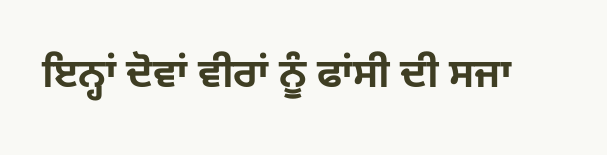ਇਨ੍ਹਾਂ ਦੋਵਾਂ ਵੀਰਾਂ ਨੂੰ ਫਾਂਸੀ ਦੀ ਸਜਾ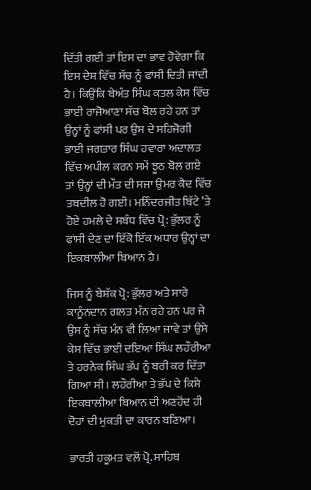ਦਿੱਤੀ ਗਈ ਤਾਂ ਇਸ ਦਾ ਭਾਵ ਹੋਵੇਗਾ ਕਿ ਇਸ ਦੇਸ਼ ਵਿੱਚ ਸੱਚ ਨੂੰ ਫਾਂਸੀ ਦਿਤੀ ਜਾਂਦੀ ਹੈ। ਕਿਉਂਕਿ ਬੇਅੰਤ ਸਿੰਘ ਕਤਲ ਕੇਸ ਵਿੱਚ ਭਾਈ ਰਾਜੋਆਣਾ ਸੱਚ ਬੋਲ ਰਹੇ ਹਨ ਤਾਂ ਉਨ੍ਹਾਂ ਨੂੰ ਫਾਂਸੀ ਪਰ ਉਸ ਦੇ ਸਹਿਜੋਗੀ ਭਾਈ ਜਗਤਾਰ ਸਿੰਘ ਹਵਾਰਾ ਅਦਾਲਤ ਵਿੱਚ ਅਪੀਲ ਕਰਨ ਸਮੇਂ ਝੂਠ ਬੋਲ ਗਏ ਤਾਂ ਉਨ੍ਹਾਂ ਦੀ ਮੌਤ ਦੀ ਸਜਾ ਉਮਰ ਕੈਦ ਵਿੱਚ ਤਬਦੀਲ ਹੋ ਗਈ। ਮਨਿੰਦਰਜੀਤ ਬਿੱਟੇ ’ਤੇ ਹੋਏ ਹਮਲੇ ਦੇ ਸਬੰਧ ਵਿੱਚ ਪ੍ਰੋ: ਭੁੱਲਰ ਨੂੰ ਫਾਂਸੀ ਦੇਣ ਦਾ ਇੱਕੋ ਇੱਕ ਅਧਾਰ ਉਨ੍ਹਾਂ ਦਾ ਇਕਬਾਲੀਆ ਬਿਆਨ ਹੈ।

ਜਿਸ ਨੂੰ ਬੇਸ਼ੱਕ ਪ੍ਰੋ: ਭੁੱਲਰ ਅਤੇ ਸਾਰੇ ਕਾਨੂੰਨਦਾਨ ਗਲਤ ਮੰਨ ਰਹੇ ਹਨ ਪਰ ਜੇ ਉਸ ਨੂੰ ਸੱਚ ਮੰਨ ਵੀ ਲਿਆ ਜਾਵੇ ਤਾਂ ਉਸੇ ਕੇਸ ਵਿੱਚ ਭਾਈ ਦਇਆ ਸਿੰਘ ਲਹੌਰੀਆ ਤੇ ਹਰਨੇਕ ਸਿੰਘ ਭੱਪ ਨੂੰ ਬਰੀ ਕਰ ਦਿੱਤਾ ਗਿਆ ਸੀ। ਲਹੌਰੀਆ ਤੇ ਭੱਪ ਦੇ ਕਿਸੇ ਇਕਬਾਲੀਆ ਬਿਆਨ ਦੀ ਅਣਹੋਂਦ ਹੀ ਦੋਹਾਂ ਦੀ ਮੁਕਤੀ ਦਾ ਕਾਰਨ ਬਣਿਆ।

ਭਾਰਤੀ ਹਕੂਮਤ ਵਲੋਂ ਪ੍ਰੋ. ਸਾਹਿਬ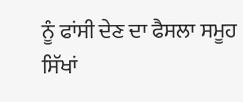ਨੂੰ ਫਾਂਸੀ ਦੇਣ ਦਾ ਫੈਸਲਾ ਸਮੂਹ ਸਿੱਖਾਂ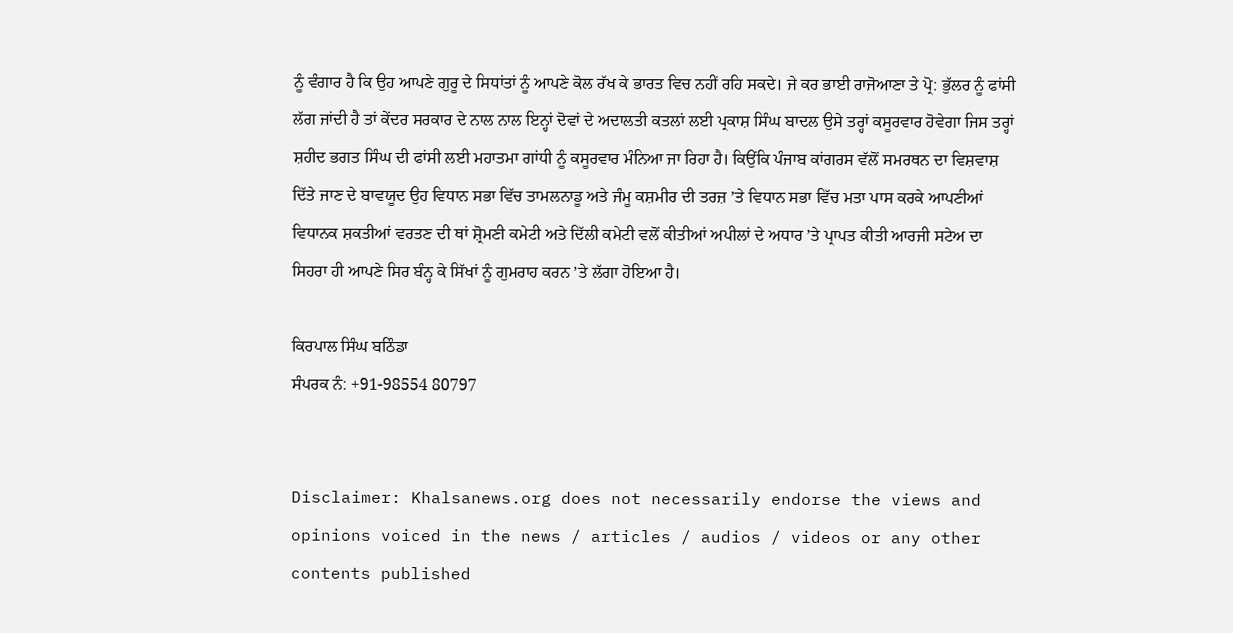ਨੂੰ ਵੰਗਾਰ ਹੈ ਕਿ ਉਹ ਆਪਣੇ ਗੁਰੂ ਦੇ ਸਿਧਾਂਤਾਂ ਨੂੰ ਆਪਣੇ ਕੋਲ ਰੱਖ ਕੇ ਭਾਰਤ ਵਿਚ ਨਹੀਂ ਰਹਿ ਸਕਦੇ। ਜੇ ਕਰ ਭਾਈ ਰਾਜੋਆਣਾ ਤੇ ਪ੍ਰੋ: ਭੁੱਲਰ ਨੂੰ ਫਾਂਸੀ ਲੱਗ ਜਾਂਦੀ ਹੈ ਤਾਂ ਕੇਂਦਰ ਸਰਕਾਰ ਦੇ ਨਾਲ ਨਾਲ ਇਨ੍ਹਾਂ ਦੋਵਾਂ ਦੇ ਅਦਾਲਤੀ ਕਤਲਾਂ ਲਈ ਪ੍ਰਕਾਸ਼ ਸਿੰਘ ਬਾਦਲ ਉਸੇ ਤਰ੍ਹਾਂ ਕਸੂਰਵਾਰ ਹੋਵੇਗਾ ਜਿਸ ਤਰ੍ਹਾਂ ਸ਼ਹੀਦ ਭਗਤ ਸਿੰਘ ਦੀ ਫਾਂਸੀ ਲਈ ਮਹਾਤਮਾ ਗਾਂਧੀ ਨੂੰ ਕਸੂਰਵਾਰ ਮੰਨਿਆ ਜਾ ਰਿਹਾ ਹੈ। ਕਿਉਂਕਿ ਪੰਜਾਬ ਕਾਂਗਰਸ ਵੱਲੋਂ ਸਮਰਥਨ ਦਾ ਵਿਸ਼ਵਾਸ਼ ਦਿੱਤੇ ਜਾਣ ਦੇ ਬਾਵਯੂਦ ਉਹ ਵਿਧਾਨ ਸਭਾ ਵਿੱਚ ਤਾਮਲਨਾਡੂ ਅਤੇ ਜੰਮੂ ਕਸ਼ਮੀਰ ਦੀ ਤਰਜ਼ ’ਤੇ ਵਿਧਾਨ ਸਭਾ ਵਿੱਚ ਮਤਾ ਪਾਸ ਕਰਕੇ ਆਪਣੀਆਂ ਵਿਧਾਨਕ ਸ਼ਕਤੀਆਂ ਵਰਤਣ ਦੀ ਥਾਂ ਸ਼੍ਰੋਮਣੀ ਕਮੇਟੀ ਅਤੇ ਦਿੱਲੀ ਕਮੇਟੀ ਵਲੋਂ ਕੀਤੀਆਂ ਅਪੀਲਾਂ ਦੇ ਅਧਾਰ ’ਤੇ ਪ੍ਰਾਪਤ ਕੀਤੀ ਆਰਜੀ ਸਟੇਅ ਦਾ ਸਿਹਰਾ ਹੀ ਆਪਣੇ ਸਿਰ ਬੰਨ੍ਹ ਕੇ ਸਿੱਖਾਂ ਨੂੰ ਗੁਮਰਾਹ ਕਰਨ ’ਤੇ ਲੱਗਾ ਹੋਇਆ ਹੈ।

ਕਿਰਪਾਲ ਸਿੰਘ ਬਠਿੰਡਾ
ਸੰਪਰਕ ਨੰ: +91-98554 80797


Disclaimer: Khalsanews.org does not necessarily endorse the views and opinions voiced in the news / articles / audios / videos or any other contents published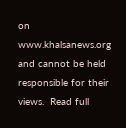on www.khalsanews.org and cannot be held responsible for their views.  Read full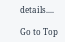details....

Go to Top